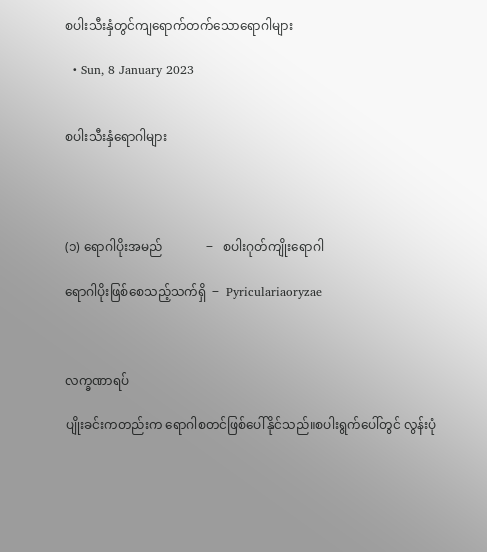စပါးသီးနှံတွင်ကျရောက်တက်သောရောဂါများ

  • Sun, 8 January 2023


စပါးသီးနှံရောဂါများ




(၁) ရောဂါပိုးအမည်              ‒   စပါးဂုတ်ကျိုးရောဂါ

ရောဂါပိုးဖြစ်စေသည့်သက်ရှိ  ‒  Pyriculariaoryzae



လက္ခဏာရပ်

ပျိုးခင်းကတည်းက ရောဂါစတင်ဖြစ်ပေါ်နိုင်သည်။စပါးရွက်ပေါ်တွင် လွန်းပုံ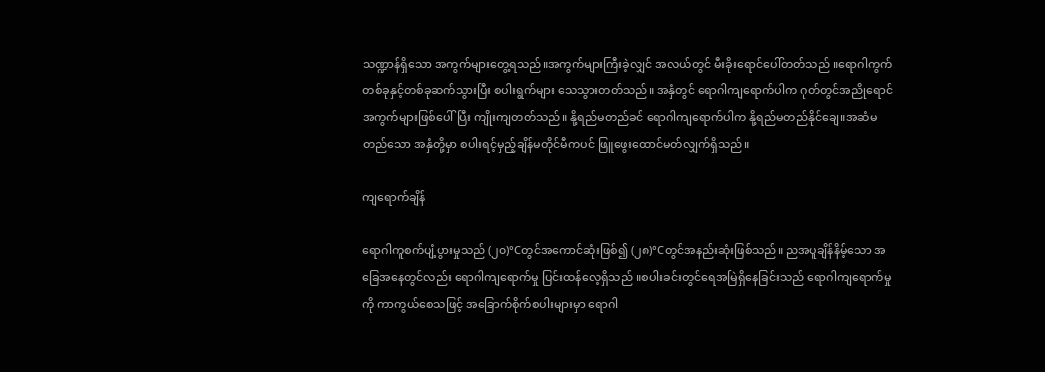သဏ္ဍာန်ရှိသော အကွက်များတွေ့ရသည်။အကွက်များကြီးခဲ့လျှင် အလယ်တွင် မီးခိုးရောင်ပေါ်တတ်သည် ။ရောဂါကွက်တစ်ခုနှင့်တစ်ခုဆက်သွားပြီး စပါးရွက်များ သေသွားတတ်သည်။ အနှံတွင် ရောဂါကျရောက်ပါက ဂုတ်တွင်အညိုရောင် အကွက်များဖြစ်ပေါ်ပြီး ကျိုးကျတတ်သည်။ နို့ရည်မတည်ခင် ရောဂါကျရောက်ပါက နို့ရည်မတည်နိုင်ချေ။အဆံမတည်သော အနှံတို့မှာ စပါးရင့်မှည့်ချိန်မတိုင်မီကပင် ဖြူဖွေးထောင်မတ်လျှက်ရှိသည်။

ကျရောက်ချိန်

ရောဂါကူစက်ပျံ့ပွားမှုသည် (၂၀)°Cတွင်အကောင်ဆုံးဖြစ်၍ (၂၈)°Cတွင်အနည်းဆုံးဖြစ်သည်။ ညအပူချိန်နိမ့်သော အခြေအနေတွင်လည်း ရောဂါကျရောက်မှု ပြင်းထန်လေ့ရှိသည် ။စပါးခင်းတွင်ရေအမြဲရှိနေခြင်းသည် ရောဂါကျရောက်မှုကို ကာကွယ်စေသဖြင့် အခြောက်စိုက်စပါးများမှာ ရောဂါ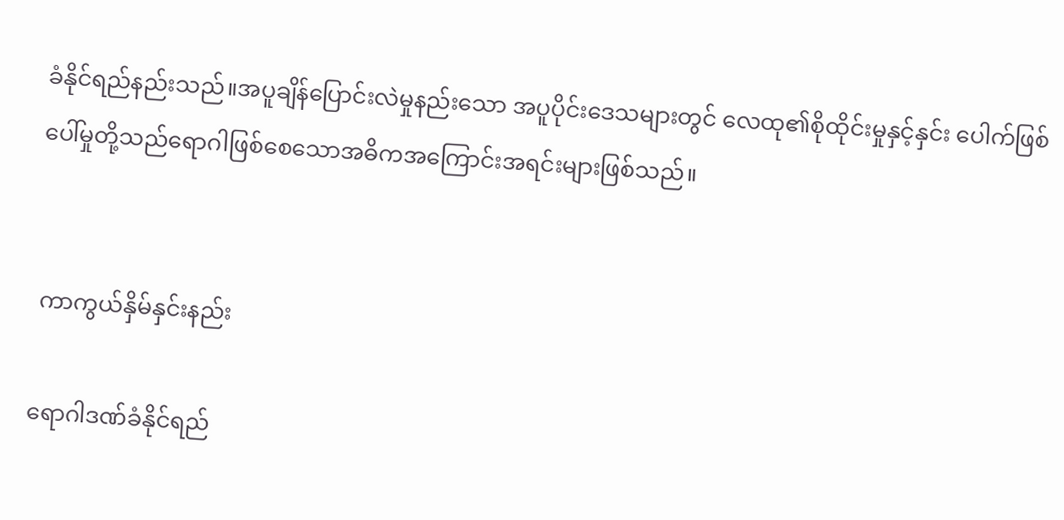ခံနိုင်ရည်နည်းသည်။အပူချိန်ပြောင်းလဲမှုနည်းသော အပူပိုင်းဒေသများတွင် လေထု၏စိုထိုင်းမှုနှင့်နှင်း ပေါက်ဖြစ်ပေါ်မှုတို့သည်ရောဂါဖြစ်စေသောအဓိကအကြောင်းအရင်းများဖြစ်သည်။


 ကာကွယ်နှိမ်နှင်းနည်း

ရောဂါဒဏ်ခံနိုင်ရည်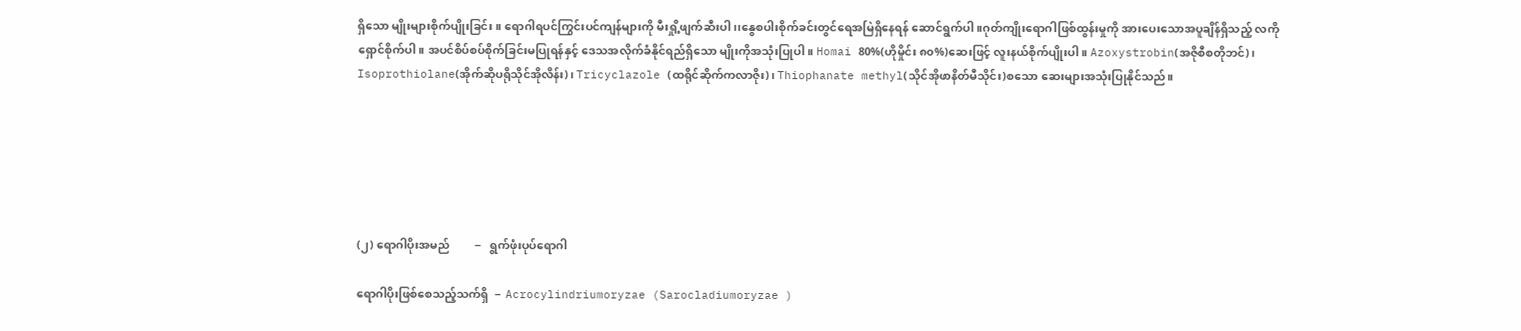ရှိသော မျိုးများစိုက်ပျိုးခြင်း။ ရောဂါရပင်ကြွင်းပင်ကျန်များကို မီးရှို့ဖျက်ဆီးပါ၊၊နွေစပါးစိုက်ခင်းတွင်ရေအမြဲရှိနေရန် ဆောင်ရွက်ပါ။ဂုတ်ကျိုးရောဂါဖြစ်ထွန်းမှုကို အားပေးသောအပူချိန်ရှိသည့် လကိုရှောင်စိုက်ပါ။ အပင်စိပ်စပ်စိုက်ခြင်းမပြုရန်နှင့် ဒေသအလိုက်ခံနိုင်ရည်ရှိသော မျိုးကိုအသုံးပြုပါ။ Homai 80%(ဟိုမှိုင်း ၈၀%)ဆေးဖြင့် လူးနယ်စိုက်ပျိုးပါ။ Azoxystrobin(အဇိုစီစတိုဘင်)၊ Isoprothiolane(အိုက်ဆိုပရိုသိုင်အိုလိန်း)၊ Tricyclazole (ထရိုင်ဆိုက်ကလာဇိုး)၊ Thiophanate methyl(သိုင်အိုဖာနိတ်မီသိုင်း)စသော ဆေးများအသုံးပြုနိုင်သည်။






(၂) ရောဂါပိုးအမည်         ‒   ရွက်ဖုံးပုပ်ရောဂါ

ရောဂါပိုးဖြစ်စေသည့်သက်ရှိ  ‒  Acrocylindriumoryzae (Sarocladiumoryzae )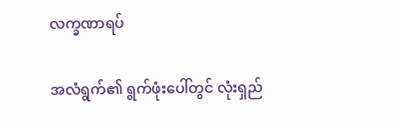လက္ခဏာရပ်

အလံရွက်၏ ရွက်ဖုံးပေါ်တွင် လုံးရှည်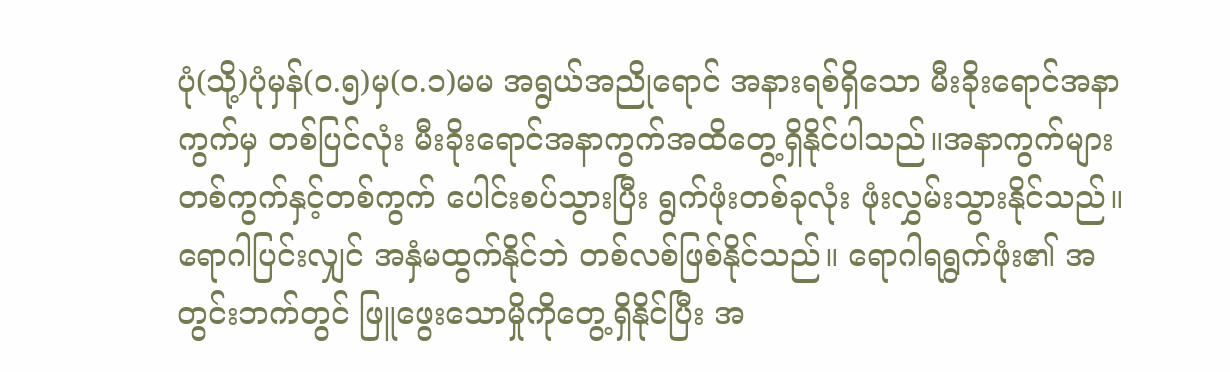ပုံ(သို့)ပုံမှန်(၀.၅)မှ(၀.၁)မမ အရွယ်အညိုရောင် အနားရစ်ရှိသော မီးခိုးရောင်အနာကွက်မှ တစ်ပြင်လုံး မီးခိုးရောင်အနာကွက်အထိတွေ့ရှိနိုင်ပါသည်။အနာကွက်များတစ်ကွက်နှင့်တစ်ကွက် ပေါင်းစပ်သွားပြီး ရွက်ဖုံးတစ်ခုလုံး ဖုံးလွှမ်းသွားနိုင်သည်။ရောဂါပြင်းလျှင် အနှံမထွက်နိုင်ဘဲ တစ်လစ်ဖြစ်နိုင်သည်။ ရောဂါရရွက်ဖုံး၏ အတွင်းဘက်တွင် ဖြူဖွေးသောမှိုကိုတွေ့ရှိနိုင်ပြီး အ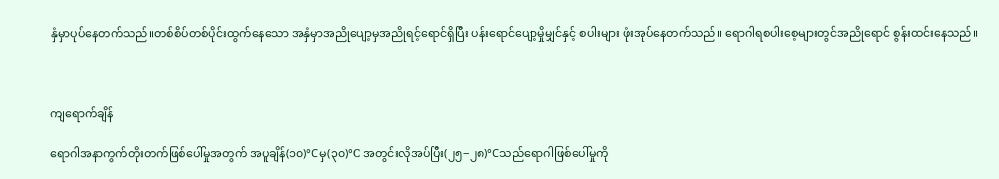နှံမှာပုပ်နေတက်သည်။တစ်စိပ်တစ်ပိုင်းထွက်နေသော အနှံမှာအညိုပျော့မှအညိုရင့်ရောင်ရှိပြီး ပန်းရောင်ပျော့မှိုမျှင်နှင့် စပါးများ ဖုံးအုပ်နေတက်သည်။ ရောဂါရစပါးစေ့များတွင်အညိုရောင် စွန်းထင်းနေသည်။



ကျရောက်ချိန်

ရောဂါအနာကွက်တိုးတက်ဖြစ်ပေါ်မှုအတွက် အပူချိန်(၁၀)°Cမှ(၃၀)°C အတွင်းလိုအပ်ပြီး(၂၅‒၂၈)°Cသည်ရောဂါဖြစ်ပေါ်မှုကို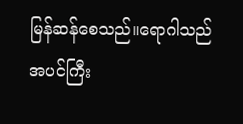မြန်ဆန်စေသည်။ရောဂါသည် အပင်ကြီး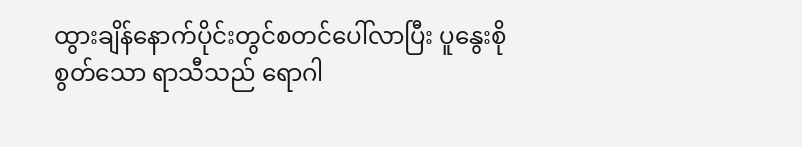ထွားချိန်နောက်ပိုင်းတွင်စတင်ပေါ်လာပြီး ပူနွေးစိုစွတ်သော ရာသီသည် ရောဂါ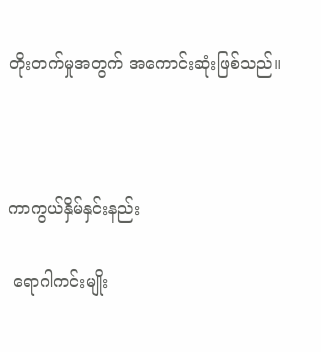တိုးတက်မှုအတွက် အကောင်းဆုံးဖြစ်သည်။



ကာကွယ်နှိမ်နှင်းနည်း

 ရောဂါကင်းမျိုး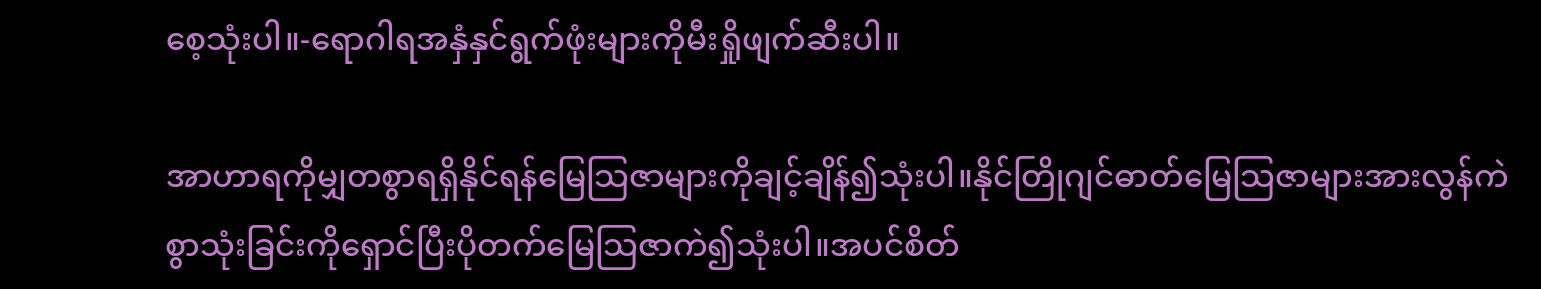စေ့သုံးပါ။-ရောဂါရအနှံနှင်ရွက်ဖုံးများကိုမီးရှိုဖျက်ဆီးပါ။

အာဟာရကိုမျှတစွာရရှိနိုင်ရန်မြေသြဇာများကိုချင့်ချိန်၍သုံးပါ။နိုင်တြိုဂျင်ဓာတ်မြေသြဇာများအားလွန်ကဲစွာသုံးခြင်းကိုရှောင်ပြီးပိုတက်မြေသြဇာကဲ၍သုံးပါ။အပင်စိတ်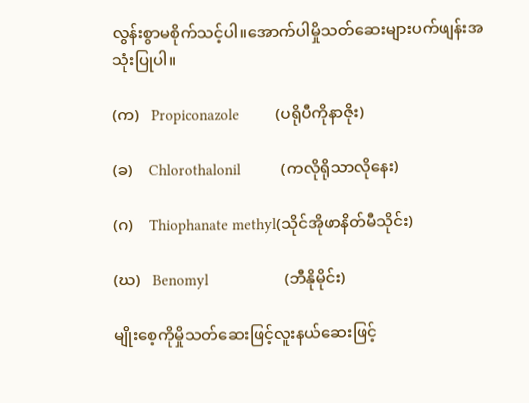လွန်းစွာမစိုက်သင့်ပါ။အောက်ပါမှိုသတ်ဆေးများပက်ဖျန်းအသုံးပြုပါ။

(က)   Propiconazole         (ပရိုပီကိုနာဇိုး)

(ခ)    Chlorothalonil          (ကလိုရိုသာလိုနေး)

(ဂ)    Thiophanate methyl(သိုင်အိုဖာနိတ်မီသိုင်း)

(ဃ)   Benomyl                   (ဘီနိုမိုင်း)

မျိုးစေ့ကိုမှိုသတ်ဆေးဖြင့်လူးနယ်ဆေးဖြင့်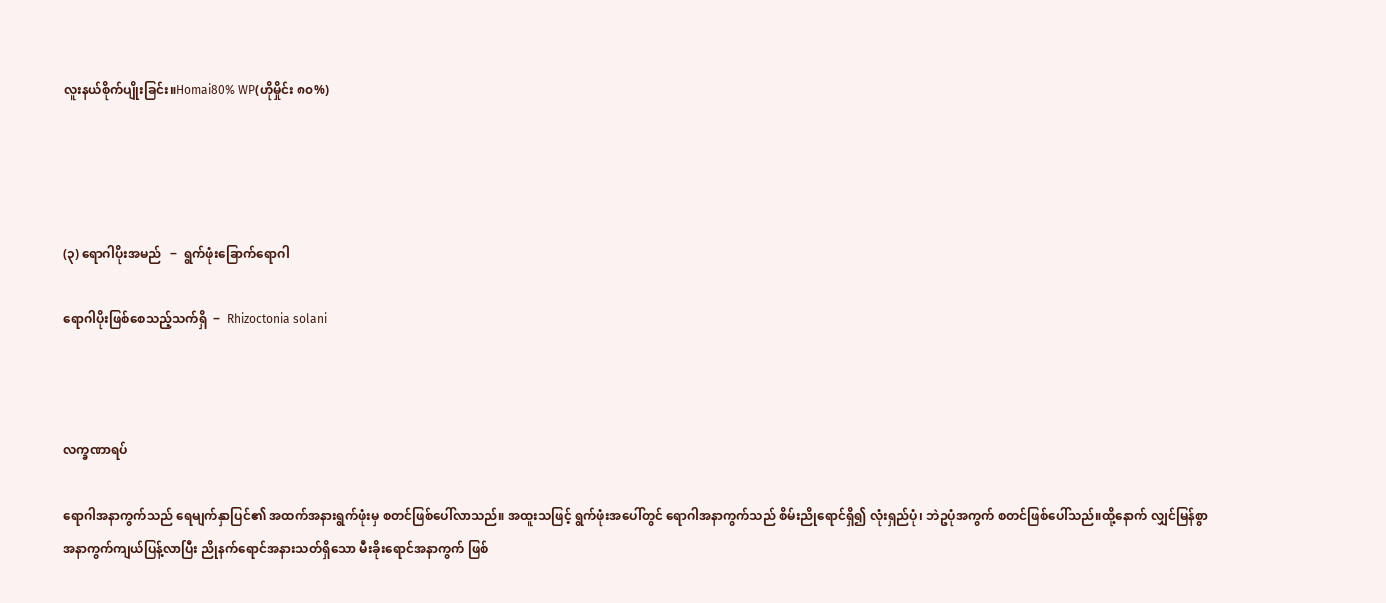လူးနယ်စိုက်ပျိုးခြင်း။Homai80% WP(ဟိုမှိုင်း ၈၀%)




(၃) ရောဂါပိုးအမည်   ‒  ရွက်ဖုံးခြောက်ရောဂါ

ရောဂါပိုးဖြစ်စေသည့်သက်ရှိ  ‒  Rhizoctonia solani



လက္ခဏာရပ်

ရောဂါအနာကွက်သည် ရေမျက်နှာပြင်၏ အထက်အနားရွက်ဖုံးမှ စတင်ဖြစ်ပေါ်လာသည်။ အထူးသဖြင့် ရွက်ဖုံးအပေါ်တွင် ရောဂါအနာကွက်သည် စိမ်းညိုရောင်ရှိ၍ လုံးရှည်ပုံ၊ ဘဲဥပုံအကွက် စတင်ဖြစ်ပေါ်သည်။ထို့နောက် လျှင်မြန်စွာအနာကွက်ကျယ်ပြန့်လာပြီး ညိုနက်ရောင်အနားသတ်ရှိသော မီးခိုးရောင်အနာကွက် ဖြစ်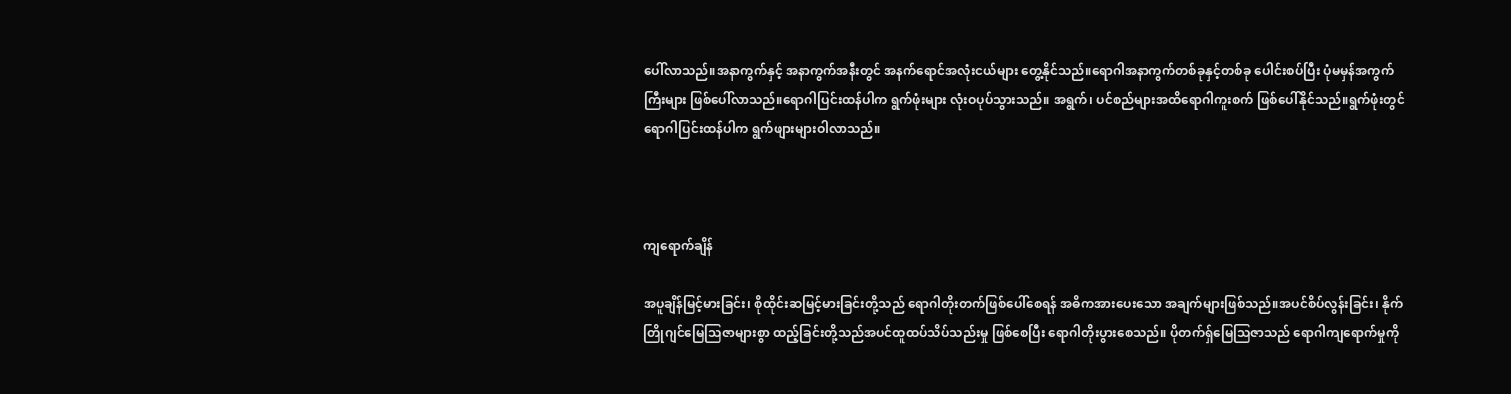ပေါ်လာသည်။အနာကွက်နှင့် အနာကွက်အနီးတွင် အနက်ရောင်အလုံးငယ်များ တွေ့နိုင်သည်။ရောဂါအနာကွက်တစ်ခုနှင့်တစ်ခု ပေါင်းစပ်ပြီး ပုံမမှန်အကွက်ကြီးများ ဖြစ်ပေါ်လာသည်။ရောဂါပြင်းထန်ပါက ရွက်ဖုံးများ လုံးဝပုပ်သွားသည်။ အရွက်၊ ပင်စည်များအထိရောဂါကူးစက် ဖြစ်ပေါ်နိုင်သည်။ရွက်ဖုံးတွင် ရောဂါပြင်းထန်ပါက ရွက်ဖျားများဝါလာသည်။



ကျရောက်ချိန်

အပူချိန်မြင့်မားခြင်း၊ စိုထိုင်းဆမြင့်မားခြင်းတို့သည် ရောဂါတိုးတက်ဖြစ်ပေါ်စေရန် အဓိကအားပေးသော အချက်များဖြစ်သည်။အပင်စိပ်လွန်းခြင်း၊ နိုက်တြိုဂျင်မြေသြဇာများစွာ ထည့်ခြင်းတို့သည်အပင်ထူထပ်သိပ်သည်းမှု ဖြစ်စေပြီး ရောဂါတိုးပွားစေသည်။ ပိုတက်ရှ်မြေသြဇာသည် ရောဂါကျရောက်မှုကို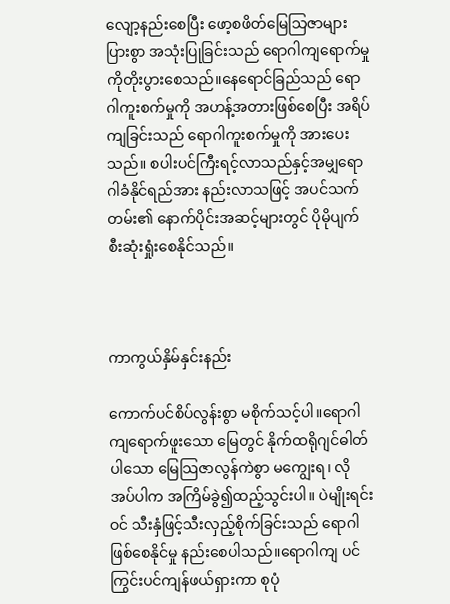လျော့နည်းစေပြီး ဖော့စဖိတ်မြေသြဇာများပြားစွာ အသုံးပြုခြင်းသည် ရောဂါကျရောက်မှုကိုတိုးပွားစေသည်။နေရောင်ခြည်သည် ရောဂါကူးစက်မှုကို အဟန့်အတားဖြစ်စေပြီး အရိပ်ကျခြင်းသည် ရောဂါကူးစက်မှုကို အားပေးသည်။ စပါးပင်ကြီးရင့်လာသည်နှင့်အမျှရောဂါခံနိုင်ရည်အား နည်းလာသဖြင့် အပင်သက်တမ်း၏ နောက်ပိုင်းအဆင့်များတွင် ပိုမိုပျက်စီးဆုံးရှုံးစေနိုင်သည်။



ကာကွယ်နှိမ်နှင်းနည်း

ကောက်ပင်စိပ်လွန်းစွာ မစိုက်သင့်ပါ။ရောဂါ ကျရောက်ဖူးသော မြေတွင် နိုက်ထရိုဂျင်ဓါတ်ပါသော မြေသြဇာလွန်ကဲစွာ မကျွေးရ၊ လိုအပ်ပါက အကြိမ်ခွဲ၍ထည့်သွင်းပါ။ ပဲမျိုးရင်းဝင် သီးနှံဖြင့်သီးလှည့်စိုက်ခြင်းသည် ရောဂါဖြစ်စေနိုင်မှု နည်းစေပါသည်။ရောဂါကျ ပင်ကြွင်းပင်ကျန်ဖယ်ရှားကာ စုပုံ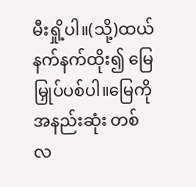မီးရှို့ပါ။(သို့)ထယ်နက်နက်ထိုး၍ မြေမြှုပ်ပစ်ပါ။မြေကိုအနည်းဆုံး တစ်လ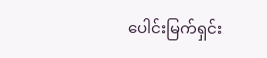ပေါင်းမြက်ရှင်း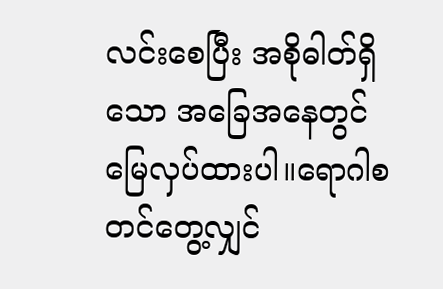လင်းစေပြီး အစိုဓါတ်ရှိသော အခြေအနေတွင် မြေလှပ်ထားပါ။ရောဂါစတင်တွေ့လျှင်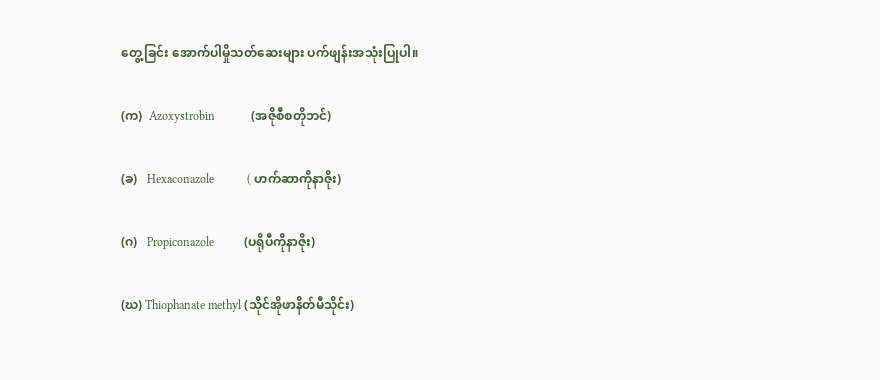တွေ့ခြင်း အောက်ပါမှိုသတ်ဆေးများ ပက်ဖျန်းအသုံးပြုပါ။

(က)  Azoxystrobin            (အဇိုစီစတိုဘင်)

(ခ)   Hexaconazole           ( ဟက်ဆာကိုနာဇိုး)

(ဂ)   Propiconazole          (ပရိုပီကိုနာဇိုး)

(ဃ) Thiophanate methyl (သိုင်အိုဖာနိတ်မီသိုင်း)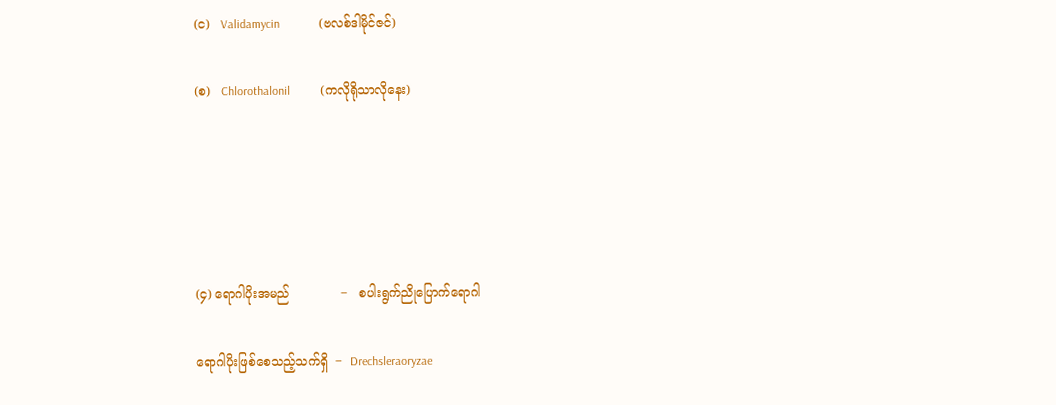(င)   Validamycin             (ဗလစ်ဒါမိုင်ဇင်)

(စ)   Chlorothalonil          (ကလိုရိုသာလိုနေး)





(၄) ရောဂါပိုးအမည်             ‒   စပါးရွက်ညိုပြောက်ရောဂါ

ရောဂါပိုးဖြစ်စေသည့်သက်ရှိ  ‒  Drechsleraoryzae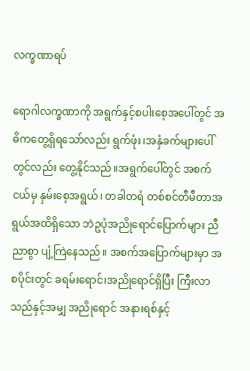လက္ခဏာရပ်

ရောဂါလက္ခဏာကို အရွက်နှင့်စပါးစေ့အပေါ်တွင် အဓိကတွေ့ရှိရသော်လည်း ရွက်ဖုံး၊အနှံခက်များပေါ်တွင်လည်း တွေ့နိုင်သည်။အရွက်ပေါ်တွင် အစက်ငယ်မှ နှမ်းစေ့အရွယ်၊ တခါတရံ တစ်စင်တီမီတာအရွယ်အထိရှိသော ဘဲဥပုံအညိုရောင်ပြောက်များ ညီညာစွာ ပျံ့ကြဲနေသည်။ အစက်အပြောက်များမှာ အစပိုင်းတွင် ခရမ်းရောင်၊အညိုရောင်ရှိပြီး ကြီးလာသည်နှင့်အမျှ အညိုရောင် အနားရစ်နှင့်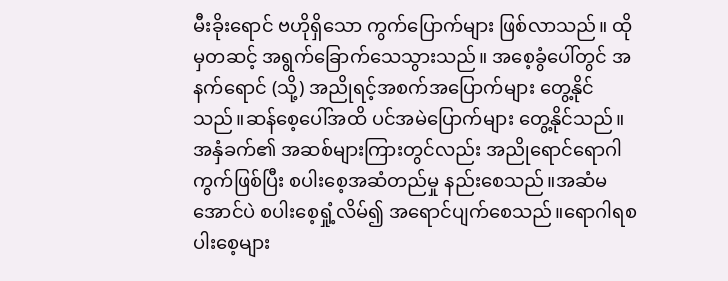မီးခိုးရောင် ဗဟိုရှိသော ကွက်ပြောက်များ ဖြစ်လာသည်။ ထိုမှတဆင့် အရွက်ခြောက်သေသွားသည်။ အစေ့ခွံပေါ်တွင် အနက်ရောင် (သို့) အညိုရင့်အစက်အပြောက်များ တွေ့နိုင်သည်။ဆန်စေ့ပေါ်အထိ ပင်အမဲပြောက်များ တွေ့နိုင်သည်။အနှံခက်၏ အဆစ်များကြားတွင်လည်း အညိုရောင်ရောဂါကွက်ဖြစ်ပြီး စပါးစေ့အဆံတည်မှု နည်းစေသည်။အဆံမအောင်ပဲ စပါးစေ့ရှုံ့လိမ်၍ အရောင်ပျက်စေသည်။ရောဂါရစပါးစေ့များ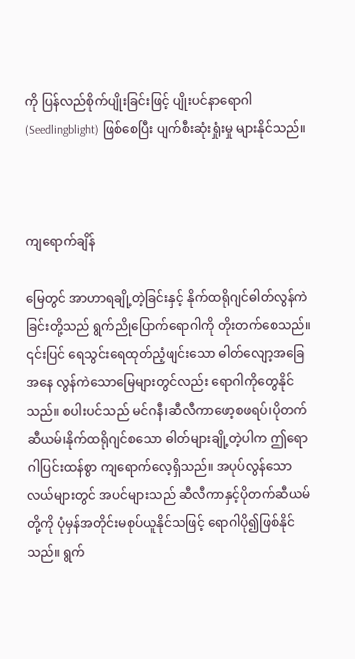ကို ပြန်လည်စိုက်ပျိုးခြင်းဖြင့် ပျိုးပင်နာရောဂါ (Seedlingblight) ဖြစ်စေပြီး ပျက်စီးဆုံးရှုံးမှု များနိုင်သည်။



ကျရောက်ချိန်

မြေတွင် အာဟာရချို့တဲ့ခြင်းနှင့် နိုက်ထရိုဂျင်ဓါတ်လွန်ကဲခြင်းတို့သည် ရွက်ညိုပြောက်ရောဂါကို တိုးတက်စေသည်။ ၎င်းပြင် ရေသွင်းရေထုတ်ညံ့ဖျင်းသော ဓါတ်လျော့အခြေအနေ လွန်ကဲသောမြေများတွင်လည်း ရောဂါကိုတွေနိုင်သည်။ စပါးပင်သည် မင်ဂနီ၊ဆီလီကာဖော့စဖရပ်၊ပိုတက်ဆီယမ်၊နိုက်ထရိုဂျင်စသော ဓါတ်များချို့တဲ့ပါက ဤရောဂါပြင်းထန်စွာ ကျရောက်လေ့ရှိသည်။ အပုပ်လွန်သောလယ်များတွင် အပင်များသည် ဆီလီကာနှင့်ပိုတက်ဆီယမ်တို့ကို ပုံမှန်အတိုင်းမစုပ်ယူနိုင်သဖြင့် ရောဂါပို၍ဖြစ်နိုင်သည်။ ရွက်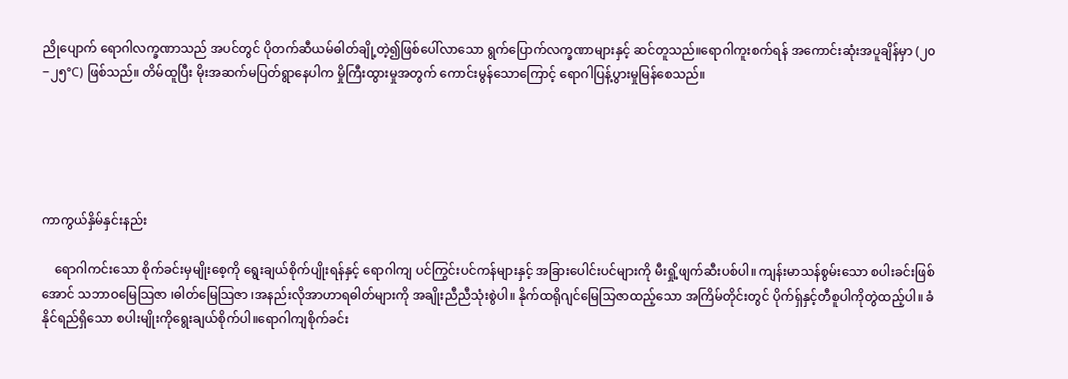ညိုပျောက် ရောဂါလက္ခဏာသည် အပင်တွင် ပိုတက်ဆီယမ်ဓါတ်ချို့တဲ့၍ဖြစ်ပေါ်လာသော ရွက်ပြောက်လက္ခဏာများနှင့် ဆင်တူသည်။ရောဂါကူးစက်ရန် အကောင်းဆုံးအပူချိန်မှာ (၂၀‒၂၅°C) ဖြစ်သည်။ တိမ်ထူပြီး မိုးအဆက်မပြတ်ရွာနေပါက မှိုကြီးထွားမှုအတွက် ကောင်းမွန်သောကြောင့် ရောဂါပြန့်ပွားမှုမြန်စေသည်။





ကာကွယ်နှိမ်နှင်းနည်း

    ရောဂါကင်းသော စိုက်ခင်းမှမျိုးစေ့ကို ရွေးချယ်စိုက်ပျိုးရန်နှင့် ရောဂါကျ ပင်ကြွင်းပင်ကန်များနှင့် အခြားပေါင်းပင်များကို မီးရှို့ဖျက်ဆီးပစ်ပါ။ ကျန်းမာသန်စွမ်းသော စပါးခင်းဖြစ်အောင် သဘာဝမြေသြဇာ ၊ဓါတ်မြေသြဇာ ၊အနည်းလိုအာဟာရဓါတ်များကို အချိုးညီညီသုံးစွဲပါ။ နိုက်ထရိုဂျင်မြေသြဇာထည့်သော အကြိမ်တိုင်းတွင် ပိုက်ရှ်နှင့်တီစူပါကိုတွဲထည့်ပါ။ ခံနိုင်ရည်ရှိသော စပါးမျိုးကိုရွေးချယ်စိုက်ပါ။ရောဂါကျစိုက်ခင်း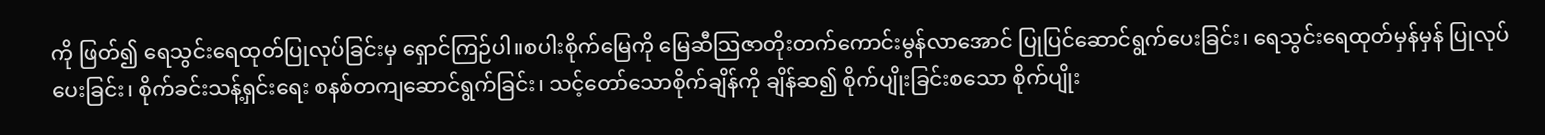ကို ဖြတ်၍ ရေသွင်းရေထုတ်ပြုလုပ်ခြင်းမှ ရှောင်ကြဉ်ပါ။စပါးစိုက်မြေကို မြေဆီသြဇာတိုးတက်ကောင်းမွန်လာအောင် ပြုပြင်ဆောင်ရွက်ပေးခြင်း၊ ရေသွင်းရေထုတ်မှန်မှန် ပြုလုပ်ပေးခြင်း၊ စိုက်ခင်းသန့်ရှင်းရေး စနစ်တကျဆောင်ရွက်ခြင်း၊ သင့်တော်သောစိုက်ချိန်ကို ချိန်ဆ၍ စိုက်ပျိုးခြင်းစသော စိုက်ပျိုး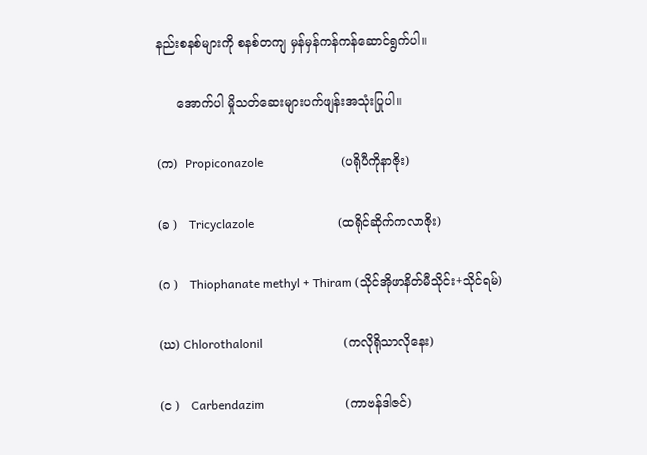နည်းစနစ်များကို စနစ်တကျ မှန်မှန်ကန်ကန်ဆောင်ရွက်ပါ။

     အောက်ပါ မှိုသတ်ဆေးများပက်ဖျန်းအသုံးပြုပါ။

(က)  Propiconazole                          (ပရိုပီကိုနာဇိုး)

(ခ )   Tricyclazole                            (ထရိုင်ဆိုက်ကလာဇိုး)

(ဂ )   Thiophanate methyl + Thiram (သိုင်အိုဖာနိတ်မီသိုင်း+သိုင်ရမ်)

(ဃ) Chlorothalonil                           (ကလိုရိုသာလိုနေး)

(င )   Carbendazim                           (ကာဗန်ဒါဇင်)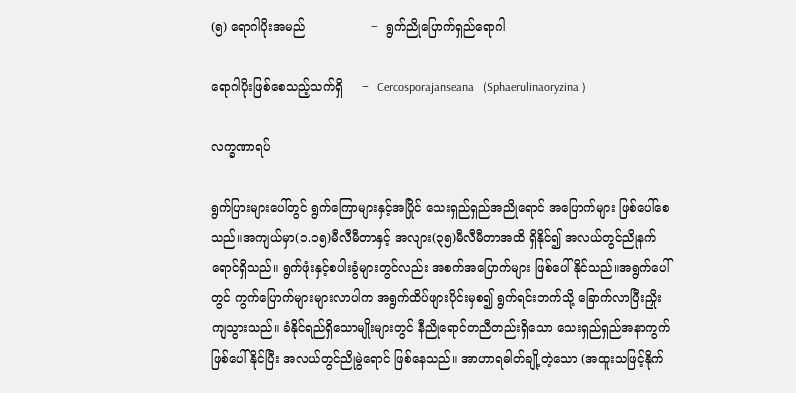(၅) ရောဂါပိုးအမည်                 ‒  ရွက်ညိုပြောက်ရှည်ရောဂါ

ရောဂါပိုးဖြစ်စေသည့်သက်ရှိ     ‒  Cercosporajanseana   (Sphaerulinaoryzina )

လက္ခဏာရပ်

ရွက်ပြားများပေါ်တွင် ရွက်ကြောများနှင့်အပြိုင် သေးရှည်ရှည်အညိုရောင် အပြောက်များ ဖြစ်ပေါ်စေသည်။အကျယ်မှာ(၁.၁၅)မီလီမီတာနှင့် အလျား(၃၅)မီလီမီတာအထိ ရှိနိုင်၍ အလယ်တွင်ညိုနက်ရောင်ရှိသည်။ ရွက်ဖုံးနှင့်စပါးခွံများတွင်လည်း အစက်အပြောက်များ ဖြစ်ပေါ်နိုင်သည်။အရွက်ပေါ်တွင် ကွက်ပြောက်များများလာပါက အရွက်ထိပ်ဖျားပိုင်းမှစ၍ ရွက်ရင်းဘက်သို့ ခြောက်လာပြီးညှိုးကျသွားသည်။ ခံနိုင်ရည်ရှိသောမျိုးများတွင် နီညိုရောင်တညီတည်းရှိသော သေးရှည်ရှည်အနာကွက် ဖြစ်ပေါ်နိုင်ပြီး အလယ်တွင်ညိုမွဲရောင် ဖြစ်နေသည်။ အာဟာရဓါတ်ချို့တဲ့သော (အထူးသဖြင့်နိုက်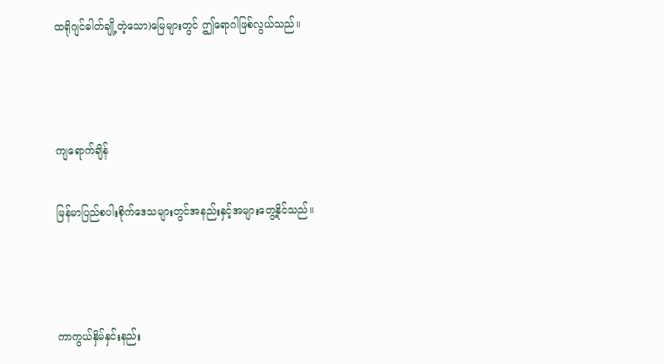ထရိုဂျင်ဓါတ်ချို့တဲ့သော)မြေများတွင် ဤရောဂါဖြစ်လွယ်သည်။



ကျရောက်ချိန်

မြန်မာပြည်စပါးစိုက်ဒေသများတွင်အနည်းနှင့်အများတွေ့နိုင်သည်။



ကာကွယ်နှိမ်နှင်းနည်း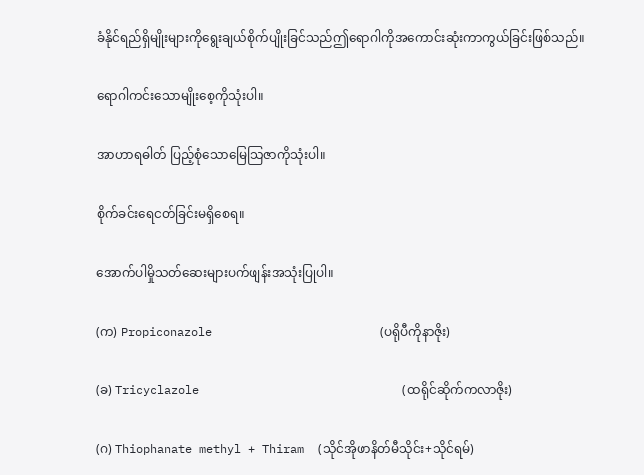ခံနိုင်ရည်ရှိမျိုးများကိုရွေးချယ်စိုက်ပျိုးခြင်သည်ဤရောဂါကိုအကောင်းဆုံးကာကွယ်ခြင်းဖြစ်သည်။

ရောဂါကင်းသောမျိုးစေ့ကိုသုံးပါ။

အာဟာရဓါတ် ပြည့်စုံသောမြေသြဇာကိုသုံးပါ။

စိုက်ခင်းရေငတ်ခြင်းမရှိစေရ။

အောက်ပါမှိုသတ်ဆေးများပက်ဖျန်းအသုံးပြုပါ။

(က) Propiconazole                        (ပရိုပီကိုနာဇိုး)

(ခ) Tricyclazole                             (ထရိုင်ဆိုက်ကလာဇိုး)

(ဂ) Thiophanate methyl + Thiram  (သိုင်အိုဖာနိတ်မီသိုင်း+သိုင်ရမ်)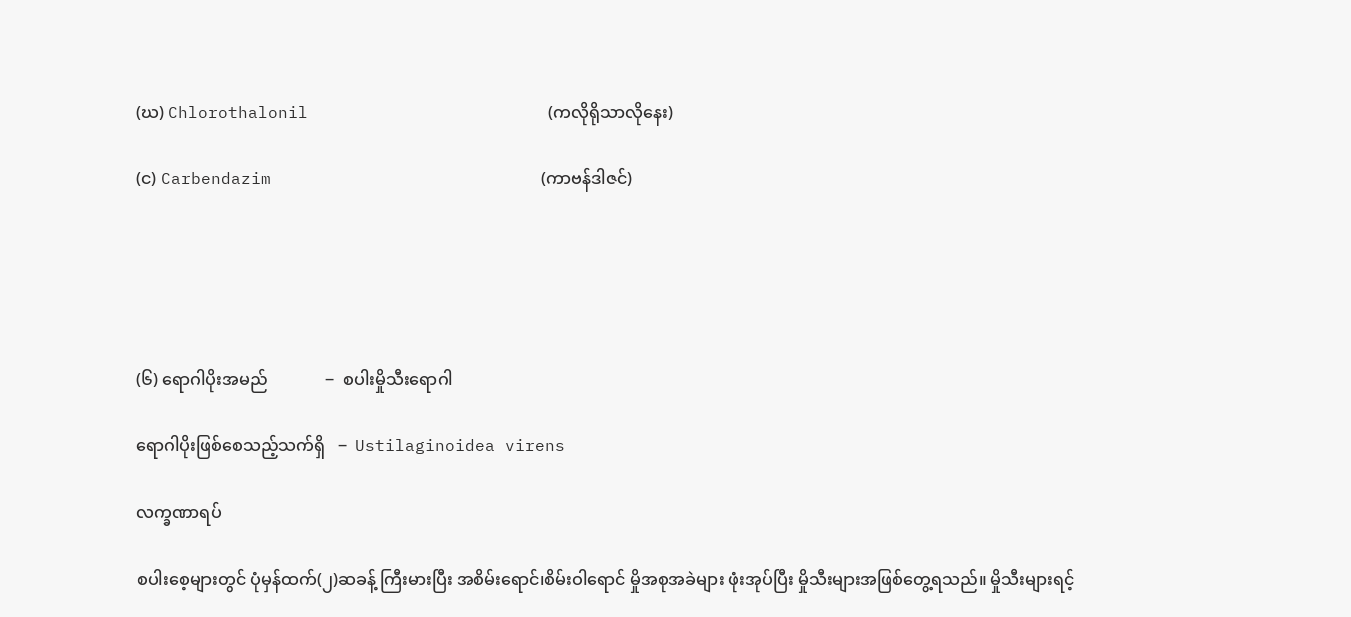(ဃ) Chlorothalonil                        (ကလိုရိုသာလိုနေး)

(င) Carbendazim                           (ကာဗန်ဒါဇင်)





(၆) ရောဂါပိုးအမည်              ‒  စပါးမှိုသီးရောဂါ

ရောဂါပိုးဖြစ်စေသည့်သက်ရှိ   ‒  Ustilaginoidea virens

လက္ခဏာရပ်

စပါးစေ့များတွင် ပုံမှန်ထက်(၂)ဆခန့် ကြီးမားပြီး အစိမ်းရောင်၊စိမ်းဝါရောင် မှိုအစုအခဲများ ဖုံးအုပ်ပြီး မှိုသီးများအဖြစ်တွေ့ရသည်။ မှိုသီးများရင့်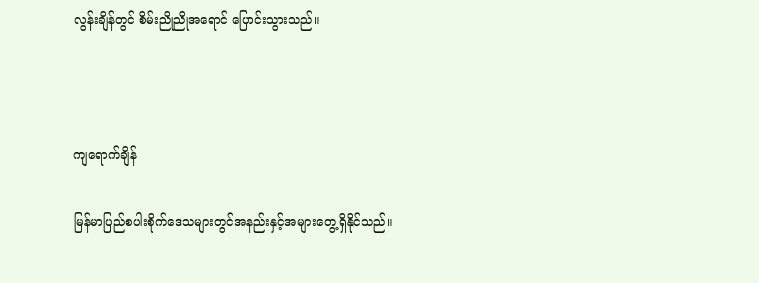လွန်းချိန်တွင် စိမ်းညိုညိုအရောင် ပြောင်းသွားသည်။



ကျရောက်ချိန်

မြန်မာပြည်စပါးစိုက်ဒေသများတွင်အနည်းနှင့်အများတွေ့ရှိနိုင်သည်။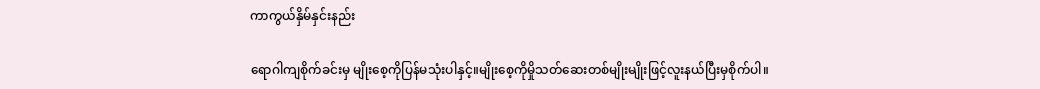ကာကွယ်နှိမ်နှင်းနည်း

ရောဂါကျစိုက်ခင်းမှ မျိုးစေ့ကိုပြန်မသုံးပါနှင့်။မျိုးစေ့ကိုမှိုသတ်ဆေးတစ်မျိုးမျိုးဖြင့်လူးနယ်ပြီးမှစိုက်ပါ။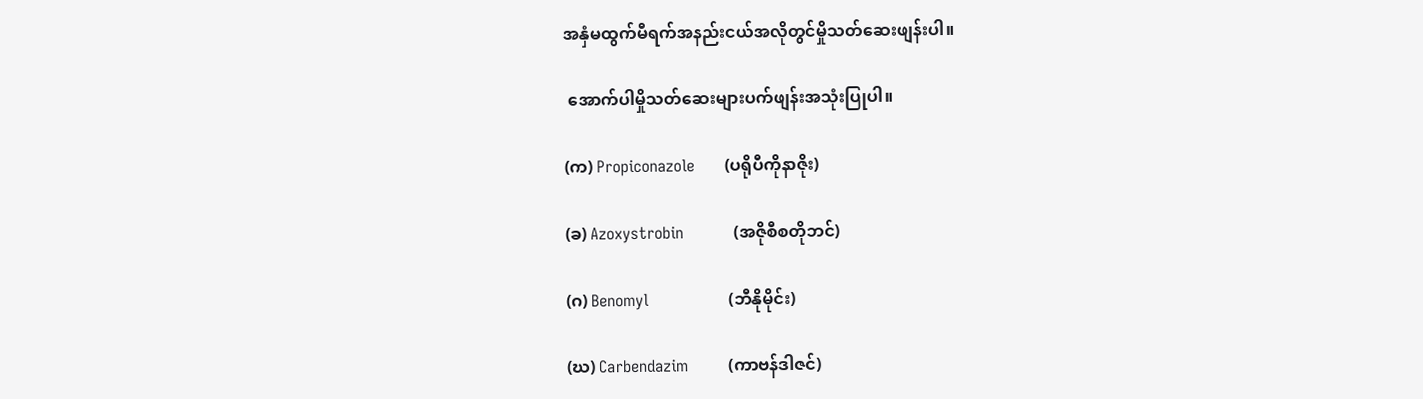အနှံမထွက်မီရက်အနည်းငယ်အလိုတွင်မှိုသတ်ဆေးဖျန်းပါ။

 အောက်ပါမှိုသတ်ဆေးများပက်ဖျန်းအသုံးပြုပါ။

(က) Propiconazole      (ပရိုပီကိုနာဇိုး)

(ခ) Azoxystrobin          (အဇိုစီစတိုဘင်)

(ဂ) Benomyl                (ဘီနိုမိုင်း)

(ဃ) Carbendazim        (ကာဗန်ဒါဇင်)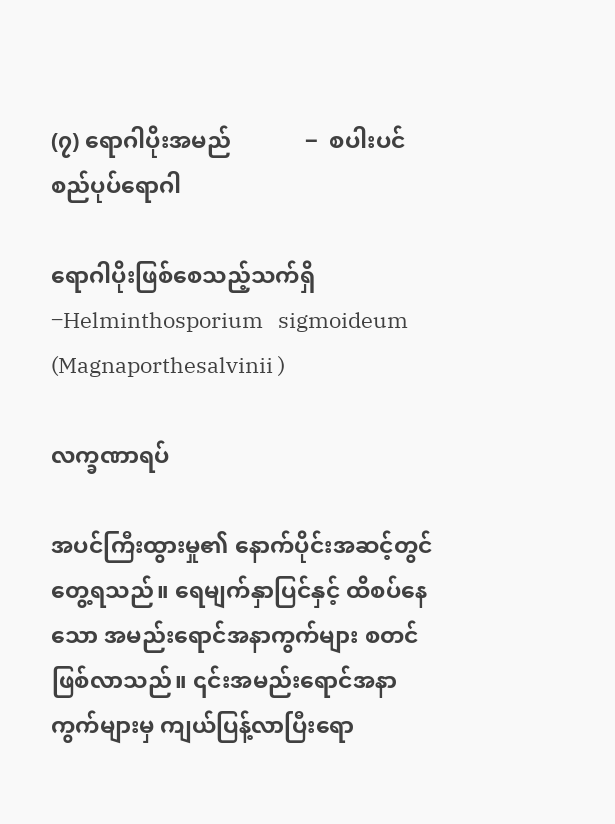(၇) ရောဂါပိုးအမည်             ‒  စပါးပင်စည်ပုပ်ရောဂါ

ရောဂါပိုးဖြစ်စေသည့်သက်ရှိ  ‒Helminthosporium   sigmoideum  (Magnaporthesalvinii )

လက္ခဏာရပ်

အပင်ကြီးထွားမှု၏ နောက်ပိုင်းအဆင့်တွင် တွေ့ရသည်။ ရေမျက်နှာပြင်နှင့် ထိစပ်နေသော အမည်းရောင်အနာကွက်များ စတင်ဖြစ်လာသည်။ ၎င်းအမည်းရောင်အနာကွက်များမှ ကျယ်ပြန့်လာပြီးရော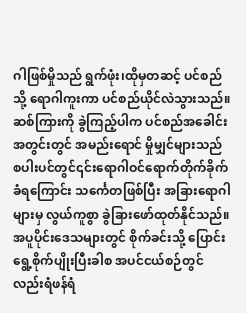ဂါဖြစ်မှိုသည် ရွက်ဖုံး၊ထိုမှတဆင့် ပင်စည်သို့ ရောဂါကူးကာ ပင်စည်ယိုင်လဲသွားသည်။ ဆစ်ကြားကို ခွဲကြည့်ပါက ပင်စည်အခေါင်းအတွင်းတွင် အမည်းရောင် မှိုမျှင်များသည် စပါးပင်တွင်၎င်းရောဂါဝင်ရောက်တိုက်ခိုက်ခံရကြောင်း သင်္ကေတဖြစ်ပြီး အခြားရောဂါများမှ လွယ်ကူစွာ ခွဲခြားဖော်ထုတ်နိုင်သည်။အပူပိုင်းဒေသများတွင် စိုက်ခင်းသို့ ပြောင်းရွေ့စိုက်ပျိုးပြီးခါစ အပင်ငယ်စဉ်တွင်လည်းရံဖန်ရံ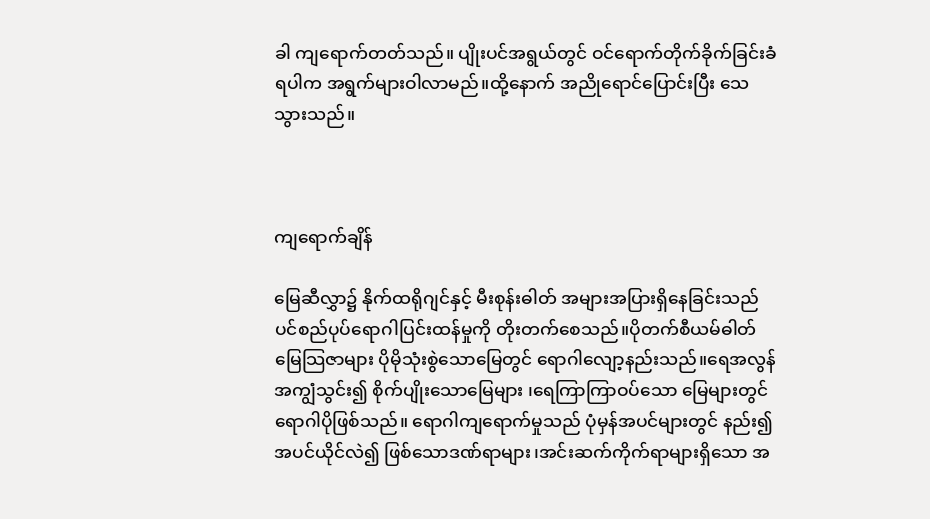ခါ ကျရောက်တတ်သည်။ ပျိုးပင်အရွယ်တွင် ဝင်ရောက်တိုက်ခိုက်ခြင်းခံရပါက အရွက်များဝါလာမည်။ထို့နောက် အညိုရောင်ပြောင်းပြီး သေသွားသည်။



ကျရောက်ချိန်

မြေဆီလွှာ၌ နိုက်ထရိုဂျင်နှင့် မီးစုန်းဓါတ် အများအပြားရှိနေခြင်းသည် ပင်စည်ပုပ်ရောဂါပြင်းထန်မှုကို တိုးတက်စေသည်။ပိုတက်စီယမ်ဓါတ်မြေသြဇာများ ပိုမိုသုံးစွဲသောမြေတွင် ရောဂါလျော့နည်းသည်။ရေအလွန်အကျွံသွင်း၍ စိုက်ပျိုးသောမြေများ ၊ရေကြာကြာဝပ်သော မြေများတွင် ရောဂါပိုဖြစ်သည်။ ရောဂါကျရောက်မှုသည် ပုံမှန်အပင်များတွင် နည်း၍ အပင်ယိုင်လဲ၍ ဖြစ်သောဒဏ်ရာများ၊အင်းဆက်ကိုက်ရာများရှိသော အ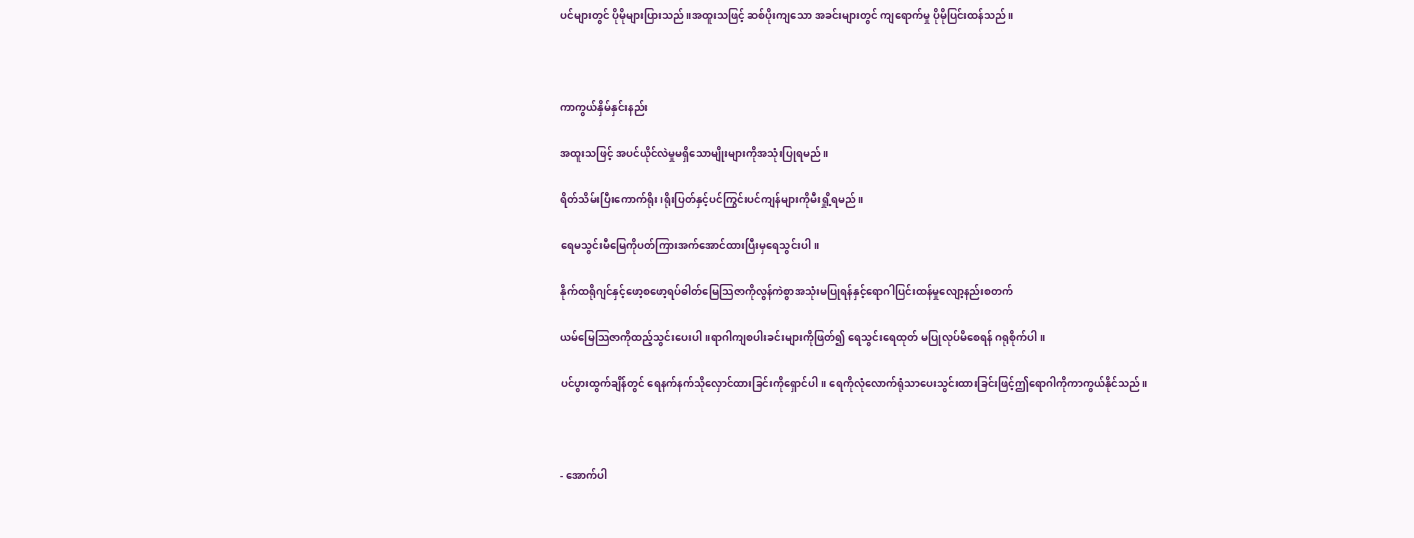ပင်များတွင် ပိုမိုများပြားသည်။အထူးသဖြင့် ဆစ်ပိုးကျသော အခင်းများတွင် ကျရောက်မှု ပိုမိုပြင်းထန်သည်။



ကာကွယ်နှိမ်နှင်းနည်း

အထူးသဖြင့် အပင်ယိုင်လဲမှုမရှိသောမျိုးများကိုအသုံးပြုရမည်။

ရိတ်သိမ်းပြီးကောက်ရိုး၊ရိုးပြတ်နှင့်ပင်ကြွင်းပင်ကျန်များကိုမီးရှို့ရမည်။

ရေမသွင်းမီမြေကိုပတ်ကြားအက်အောင်ထားပြီးမှရေသွင်းပါ။

နိုက်ထရိုဂျင်နှင့်ဖော့စဖော့ရပ်ဓါတ်မြေသြဇာကိုလွန်ကဲစွာအသုံးမပြုရန်နှင့်ရောဂါပြင်းထန်မှုလျော့နည်းစတက်

ယမ်မြေသြဇာကိုထည့်သွင်းပေးပါ။ရာဂါကျစပါးခင်းများကိုဖြတ်၍ ရေသွင်းရေထုတ် မပြုလုပ်မိစေရန် ဂရုစိုက်ပါ။

ပင်ပွားထွက်ချိန်တွင် ရေနက်နက်သိုလှောင်ထားခြင်းကိုရှောင်ပါ။ ရေကိုလုံလောက်ရုံသာပေးသွင်းထားခြင်းဖြင့်ဤရောဂါကိုကာကွယ်နိုင်သည်။



- အောက်ပါ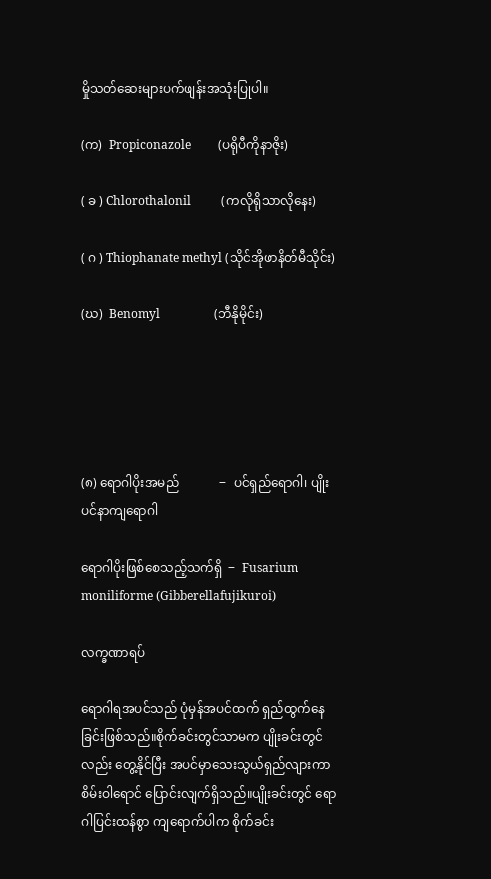မှိုသတ်ဆေးများပက်ဖျန်းအသုံးပြုပါ။

(က)  Propiconazole         (ပရိုပီကိုနာဇိုး)

( ခ ) Chlorothalonil          (ကလိုရိုသာလိုနေး)

( ဂ ) Thiophanate methyl (သိုင်အိုဖာနိတ်မီသိုင်း)

(ဃ)  Benomyl                  (ဘီနိုမိုင်း)





(၈) ရောဂါပိုးအမည်             ‒  ပင်ရှည်ရောဂါ၊ ပျိုးပင်နာကျရောဂါ

ရောဂါပိုးဖြစ်စေသည့်သက်ရှိ  ‒  Fusarium moniliforme (Gibberellafujikuroi)

လက္ခဏာရပ်

ရောဂါရအပင်သည် ပုံမှန်အပင်ထက် ရှည်ထွက်နေခြင်းဖြစ်သည်။စိုက်ခင်းတွင်သာမက ပျိုးခင်းတွင်လည်း တွေ့နိုင်ပြီး အပင်မှာသေးသွယ်ရှည်လျားကာ စိမ်းဝါရောင် ပြောင်းလျက်ရှိသည်။ပျိုးခင်းတွင် ရောဂါပြင်းထန်စွာ ကျရောက်ပါက စိုက်ခင်း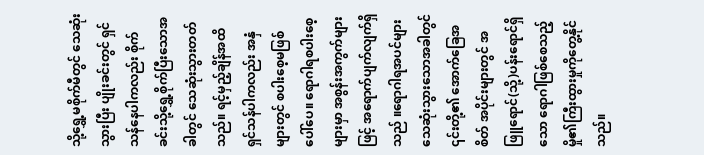သို့ရွှေ့မစိုက်မီတွင် သေဆုံးသွားပြီး ပျိုးခင်းတွင် ရှင်သန်နေပါကလည်း စိုက်ခင်းသို့ရွှေ့စိုက်ပြီးသောအခါတွင် သေဆုံးသွားတတ်သည်။ ရင့်မှည့်ချိန်အထိရှင်သန်ပါကလည်း အနှံများတွင် စပါးစေ့မဖြစ်ပေါ်ပေ။ ရောဂါရစပါးစေ့များမှာ အစွန်းအကွက်များဖြင့် အရောက်ပျက်လျက်ရှိသည် ။ရောဂါရအပင်များ သေဆုံးသွားသောအခါတွင် ၎င်းတို့၏ အောက်ခြေအစိတ် အပိုင်းများတွင် အဖြူရောင်(သို့)ပန်းရောင်ရှိသော ရောဂါဖြစ်စေသည့် မှို၏ကြီးထွားမှုကိုတွေ့နိုင်သည်။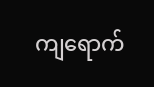ကျရောက်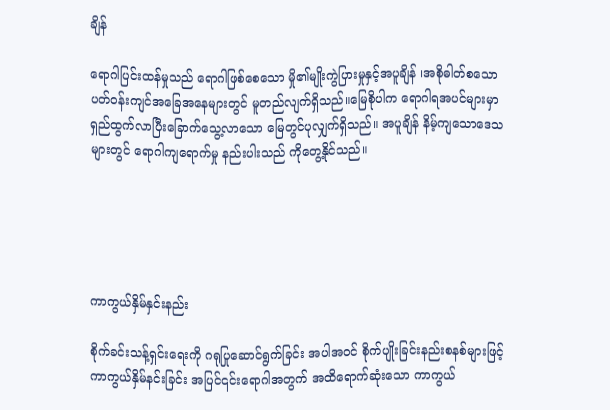ချိန်

ရောဂါပြင်းထန်မှုသည် ရောဂါဖြစ်စေသော မှို၏မျိုးကွဲပြားမှုနှင့်အပူချိန် ၊အစိုဓါတ်စသော ပတ်ဝန်းကျင်အခြေအနေများတွင် မူတည်လျက်ရှိသည်။မြေစိုပါက ရောဂါရအပင်များမှာ ရှည်ထွက်လာပြီးခြောက်သွေ့လာသော မြေတွင်ပုလျှက်ရှိသည်။ အပူချိန် နိမ့်ကျသောဒေသများတွင် ရောဂါကျရောက်မှု နည်းပါးသည် ကိုတွေ့နိုင်သည်။





ကာကွယ်နှိမ်နှင်းနည်း

စိုက်ခင်းသန့်ရှင်းရေးကို ဂရုပြုဆောင်ရွက်ခြင်း အပါအဝင် စိုက်ပျိုးခြင်းနည်းစနစ်များဖြင့် ကာကွယ်နှိမ်နင်းခြင်း အပြင်၎င်းရောဂါအတွက် အထိရောက်ဆုံးသော ကာကွယ်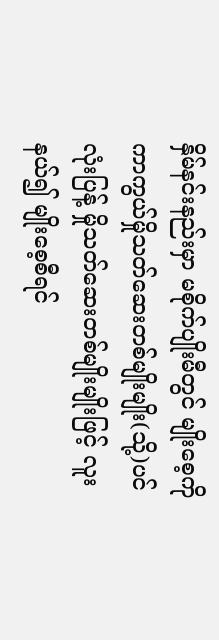နှိမ်နင်းနည်းမှာ မစိုက်ပျိုးမီတွင် မျိုးစေ့ကို ကာကွယ်မှိုသတ်ဆေးတစ်မျိုးမျိုး(သို့)ပင်လုံးပြန့် မှိုသတ်ဆေးတစ်မျိုးမျိုးဖြင့် လူးနယ်၍ မျိုးစေ့စီရင်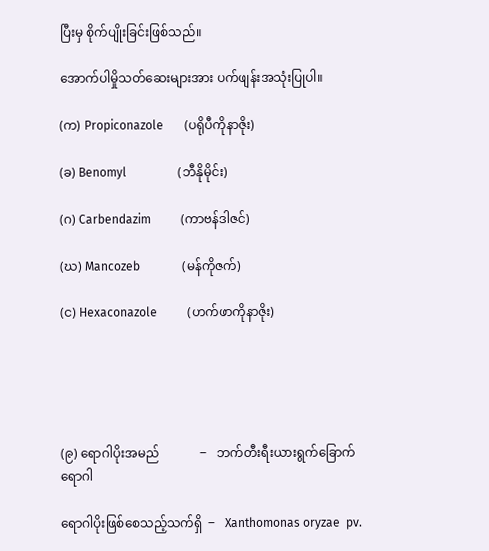ပြီးမှ စိုက်ပျိုးခြင်းဖြစ်သည်။

အောက်ပါမှိုသတ်ဆေးများအား ပက်ဖျန်းအသုံးပြုပါ။

(က) Propiconazole       (ပရိုပီကိုနာဇိုး)

(ခ) Benomyl                 (ဘီနိုမိုင်း)

(ဂ) Carbendazim          (ကာဗန်ဒါဇင်)

(ဃ) Mancozeb              (မန်ကိုဇက်)

(င) Hexaconazole          (ဟက်ဖာကိုနာဇိုး)





(၉) ရောဂါပိုးအမည်             ‒   ဘက်တီးရီးယားရွက်ခြောက်ရောဂါ

ရောဂါပိုးဖြစ်စေသည့်သက်ရှိ  ‒   Xanthomonas oryzae  pv.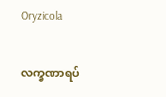Oryzicola

လက္ခဏာရပ်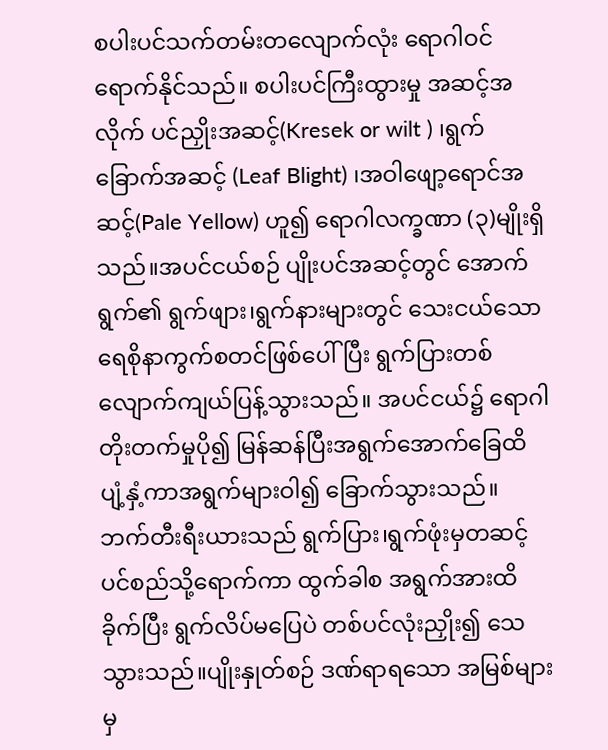စပါးပင်သက်တမ်းတလျောက်လုံး ရောဂါဝင်ရောက်နိုင်သည်။ စပါးပင်ကြီးထွားမှု အဆင့်အလိုက် ပင်ညှိုးအဆင့်(Kresek or wilt ) ၊ရွက်ခြောက်အဆင့် (Leaf Blight) ၊အဝါဖျော့ရောင်အဆင့်(Pale Yellow) ဟူ၍ ရောဂါလက္ခဏာ (၃)မျိုးရှိသည်။အပင်ငယ်စဉ် ပျိုးပင်အဆင့်တွင် အောက်ရွက်၏ ရွက်ဖျား၊ရွက်နားများတွင် သေးငယ်သော ရေစိုနာကွက်စတင်ဖြစ်ပေါ်ပြီး ရွက်ပြားတစ်လျောက်ကျယ်ပြန့်သွားသည်။ အပင်ငယ်၌ ရောဂါတိုးတက်မှုပို၍ မြန်ဆန်ပြီးအရွက်အောက်ခြေထိ ပျံ့နှံ့ကာအရွက်များဝါ၍ ခြောက်သွားသည်။ ဘက်တီးရီးယားသည် ရွက်ပြား၊ရွက်ဖုံးမှတဆင့် ပင်စည်သို့ရောက်ကာ ထွက်ခါစ အရွက်အားထိခိုက်ပြီး ရွက်လိပ်မပြေပဲ တစ်ပင်လုံးညှိုး၍ သေသွားသည်။ပျိုးနှုတ်စဉ် ဒဏ်ရာရသော အမြစ်များမှ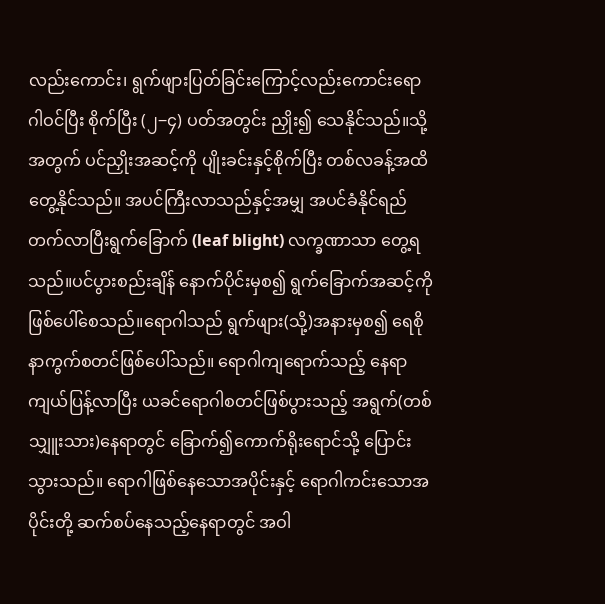လည်းကောင်း၊ ရွက်ဖျားပြတ်ခြင်းကြောင့်လည်းကောင်းရောဂါဝင်ပြီး စိုက်ပြီး (၂‒၄) ပတ်အတွင်း ညှိုး၍ သေနိုင်သည်။သို့အတွက် ပင်ညှိုးအဆင့်ကို ပျိုးခင်းနှင့်စိုက်ပြီး တစ်လခန့်အထိတွေ့နိုင်သည်။ အပင်ကြီးလာသည်နှင့်အမျှ အပင်ခံနိုင်ရည် တက်လာပြီးရွက်ခြောက် (leaf blight) လက္ခဏာသာ တွေ့ရသည်။ပင်ပွားစည်းချိန် နောက်ပိုင်းမှစ၍ ရွက်ခြောက်အဆင့်ကို ဖြစ်ပေါ်စေသည်။ရောဂါသည် ရွက်ဖျား(သို့)အနားမှစ၍ ရေစိုနာကွက်စတင်ဖြစ်ပေါ်သည်။ ရောဂါကျရောက်သည့် နေရာကျယ်ပြန့်လာပြီး ယခင်ရောဂါစတင်ဖြစ်ပွားသည့် အရွက်(တစ်သျှူးသား)နေရာတွင် ခြောက်၍ကောက်ရိုးရောင်သို့ ပြောင်းသွားသည်။ ရောဂါဖြစ်နေသောအပိုင်းနှင့် ရောဂါကင်းသောအပိုင်းတို့ ဆက်စပ်နေသည့်နေရာတွင် အဝါ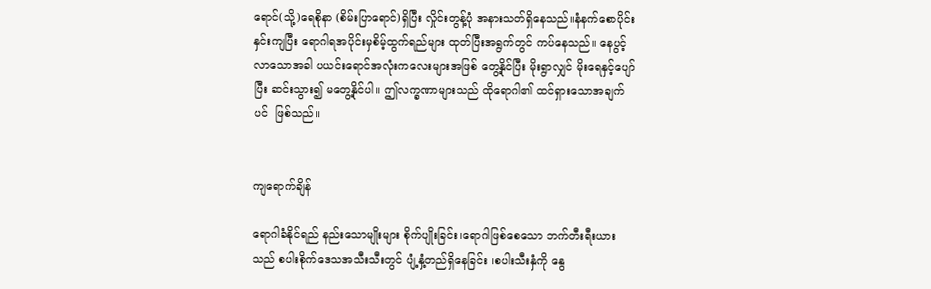ရောင်(သို့)ရေစိုနာ (စိမ်းပြာရောင်)ရှိပြီး လှိုင်းတွန့်ပုံ အနားသတ်ရှိနေသည်။နံနက်စောပိုင်းနှင်းကျပြီး ရောဂါရအပိုင်းမှစိမ့်ထွက်ရည်များ ထုတ်ပြီးအရွက်တွင် ကပ်နေသည်။ နေပွင့်လာသောအခါ ပယင်းရောင်အလုံးကလေးများအဖြစ် တွေ့နိုင်ပြီး မိုးရွာလျှင် မိုးရေနှင့်ပျော်ပြီး ဆင်းသွား၍ မတွေ့နိုင်ပါ။ ဤလက္ခဏာများသည် ထိုရောဂါ၏ ထင်ရှားသောအချက်ပင်  ဖြစ်သည်။


ကျရောက်ချိန်

ရောဂါခံနိုင်ရည် နည်းသောမျိုးများ စိုက်ပျိုးခြင်း၊ရောဂါဖြစ်စေသော ဘက်တီးရီးယားသည် စပါးစိုက်ဒေသအသီးသီးတွင် ပျံ့နှံ့တည်ရှိနေခြင်း ၊စပါးသီးနှံကို နွေ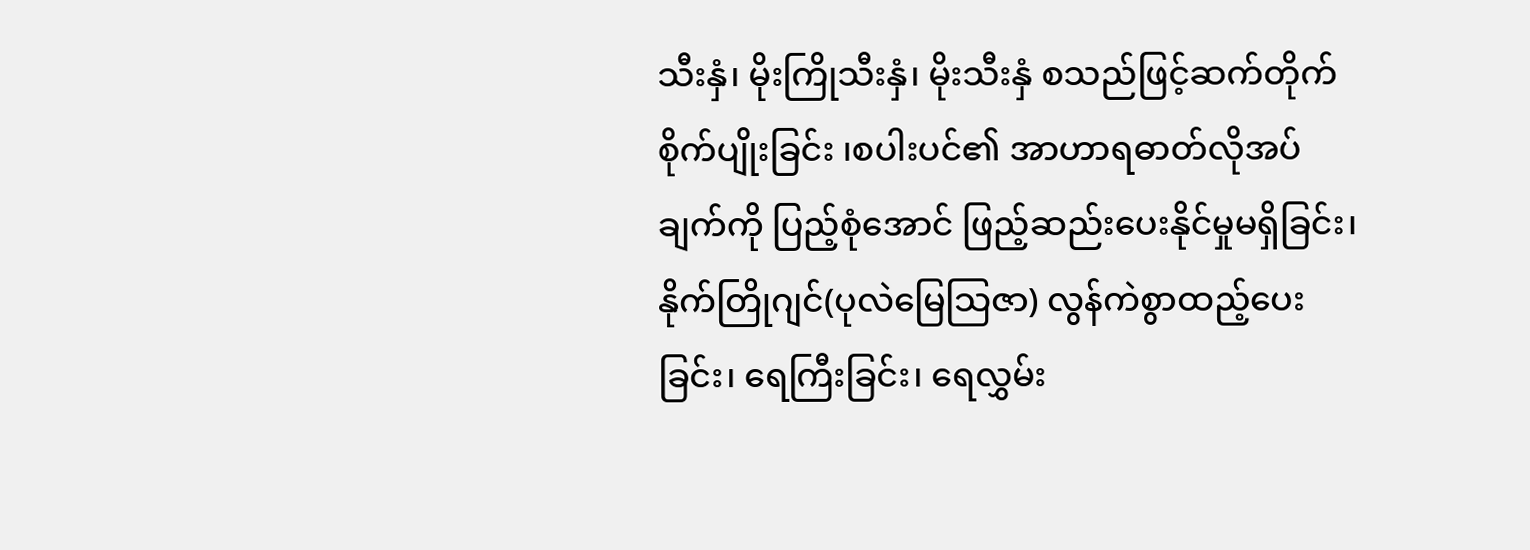သီးနှံ၊ မိုးကြိုသီးနှံ၊ မိုးသီးနှံ စသည်ဖြင့်ဆက်တိုက်စိုက်ပျိုးခြင်း ၊စပါးပင်၏ အာဟာရဓာတ်လိုအပ်ချက်ကို ပြည့်စုံအောင် ဖြည့်ဆည်းပေးနိုင်မှုမရှိခြင်း၊ နိုက်တြိုဂျင်(ပုလဲမြေသြဇာ) လွန်ကဲစွာထည့်ပေးခြင်း၊ ရေကြီးခြင်း၊ ရေလွှမ်း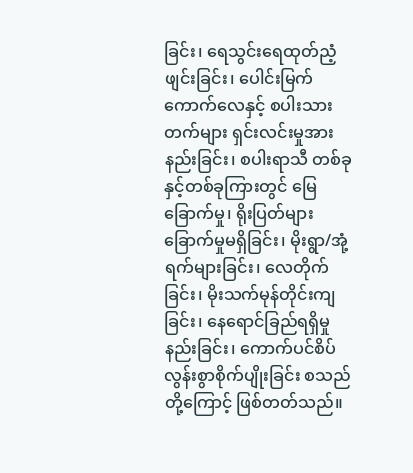ခြင်း၊ ရေသွင်းရေထုတ်ညံ့ဖျင်းခြင်း၊ ပေါင်းမြက်ကောက်လေနှင့် စပါးသားတက်များ ရှင်းလင်းမှုအားနည်းခြင်း၊ စပါးရာသီ တစ်ခုနှင့်တစ်ခုကြားတွင် မြေခြောက်မှု၊ ရိုးပြတ်များခြောက်မှုမရှိခြင်း၊ မိုးရွာ/အုံ့ရက်များခြင်း၊ လေတိုက်ခြင်း၊ မိုးသက်မုန်တိုင်းကျခြင်း၊ နေရောင်ခြည်ရရှိမှုနည်းခြင်း၊ ကောက်ပင်စိပ်လွန်းစွာစိုက်ပျိုးခြင်း စသည်တို့ကြောင့် ဖြစ်တတ်သည်။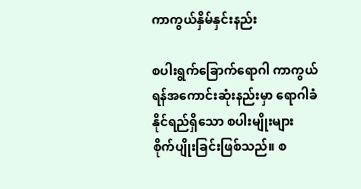ကာကွယ်နှိမ်နှင်းနည်း

စပါးရွက်ခြောက်ရောဂါ ကာကွယ်ရန်အကောင်းဆုံးနည်းမှာ ရောဂါခံနိုင်ရည်ရှိသော စပါးမျိုးများ စိုက်ပျိုးခြင်းဖြစ်သည်။ စ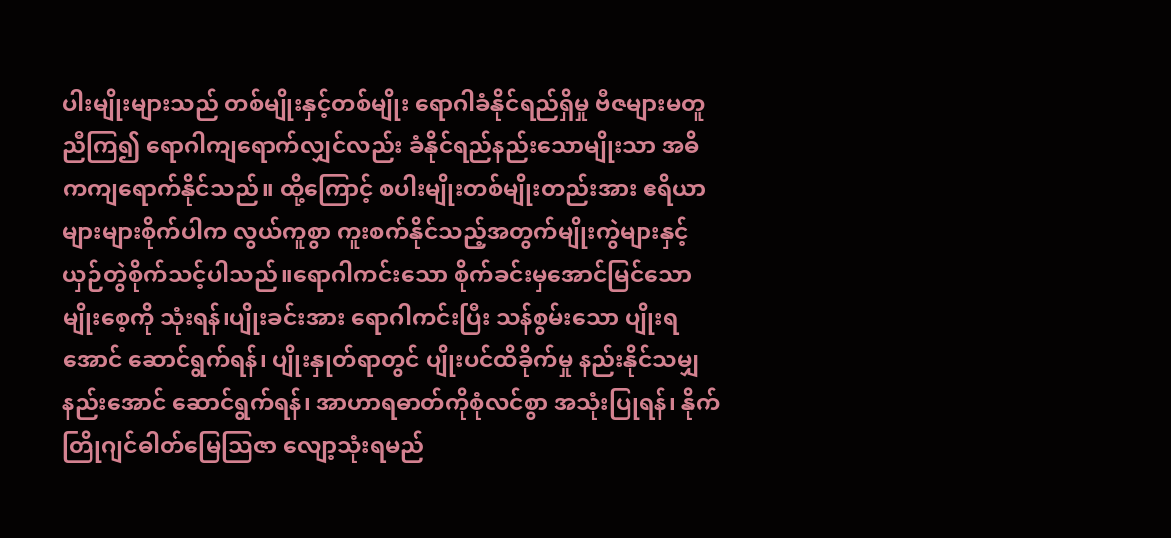ပါးမျိုးများသည် တစ်မျိုးနှင့်တစ်မျိုး ရောဂါခံနိုင်ရည်ရှိမှု ဗီဇများမတူညီကြ၍ ရောဂါကျရောက်လျှင်လည်း ခံနိုင်ရည်နည်းသောမျိုးသာ အဓိကကျရောက်နိုင်သည်။ ထို့ကြောင့် စပါးမျိုးတစ်မျိုးတည်းအား ဧရိယာများများစိုက်ပါက လွယ်ကူစွာ ကူးစက်နိုင်သည့်အတွက်မျိုးကွဲများနှင့် ယှဉ်တွဲစိုက်သင့်ပါသည်။ရောဂါကင်းသော စိုက်ခင်းမှအောင်မြင်သော မျိုးစေ့ကို သုံးရန်၊ပျိုးခင်းအား ရောဂါကင်းပြီး သန်စွမ်းသော ပျိုးရအောင် ဆောင်ရွက်ရန်၊ ပျိုးနှုတ်ရာတွင် ပျိုးပင်ထိခိုက်မှု နည်းနိုင်သမျှနည်းအောင် ဆောင်ရွက်ရန်၊ အာဟာရဓာတ်ကိုစုံလင်စွာ အသုံးပြုရန်၊ နိုက်တြိုဂျင်ဓါတ်မြေသြဇာ လျော့သုံးရမည်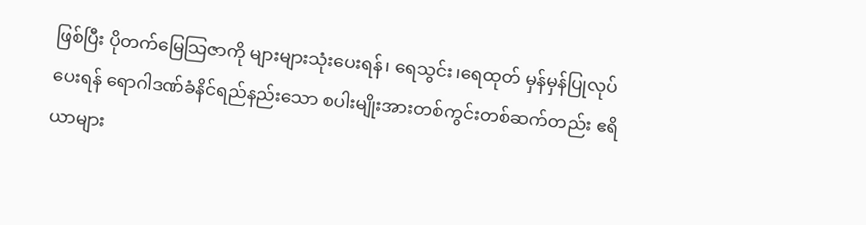ဖြစ်ပြီး ပိုတက်မြေသြဇာကို များများသုံးပေးရန်၊ ရေသွင်း၊ရေထုတ် မှန်မှန်ပြုလုပ်ပေးရန် ရောဂါဒဏ်ခံနိင်ရည်နည်းသော စပါးမျိုးအားတစ်ကွင်းတစ်ဆက်တည်း ဧရိယာများ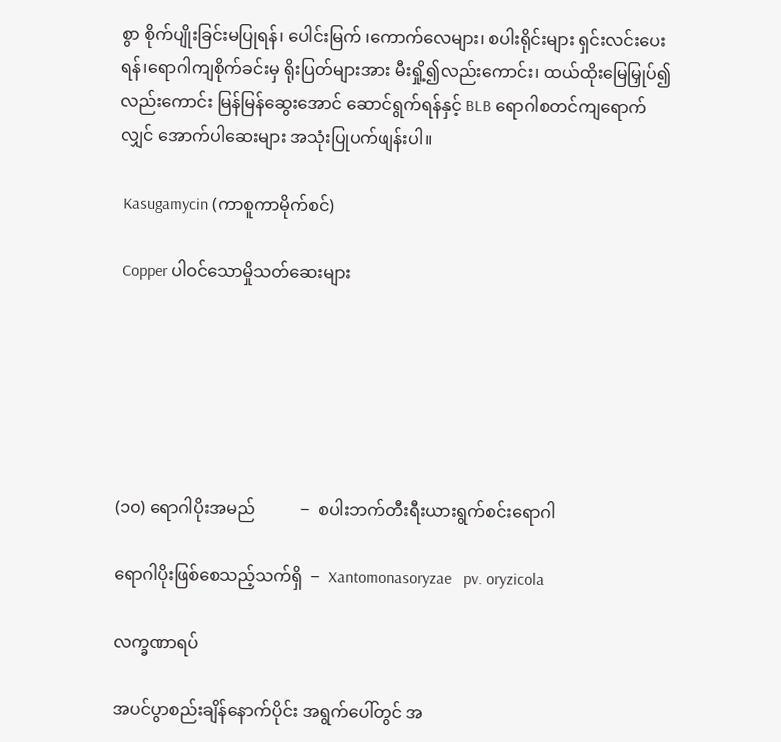စွာ စိုက်ပျိုးခြင်းမပြုရန်၊ ပေါင်းမြက် ၊ကောက်လေများ၊ စပါးရိုင်းများ ရှင်းလင်းပေးရန်၊ရောဂါကျစိုက်ခင်းမှ ရိုးပြတ်များအား မီးရှို့၍လည်းကောင်း၊ ထယ်ထိုးမြေမြှုပ်၍လည်းကောင်း မြန်မြန်ဆွေးအောင် ဆောင်ရွက်ရန်နှင့် BLB ရောဂါစတင်ကျရောက်လျှင် အောက်ပါဆေးများ အသုံးပြုပက်ဖျန်းပါ။

 Kasugamycin (ကာစူကာမိုက်စင်)

 Copper ပါဝင်သောမှိုသတ်ဆေးများ






(၁၀) ရောဂါပိုးအမည်           ‒  စပါးဘက်တီးရီးယားရွက်စင်းရောဂါ

ရောဂါပိုးဖြစ်စေသည့်သက်ရှိ  ‒  Xantomonasoryzae   pv. oryzicola

လက္ခဏာရပ်

အပင်ပွာစည်းချိန်နောက်ပိုင်း အရွက်ပေါ်တွင် အ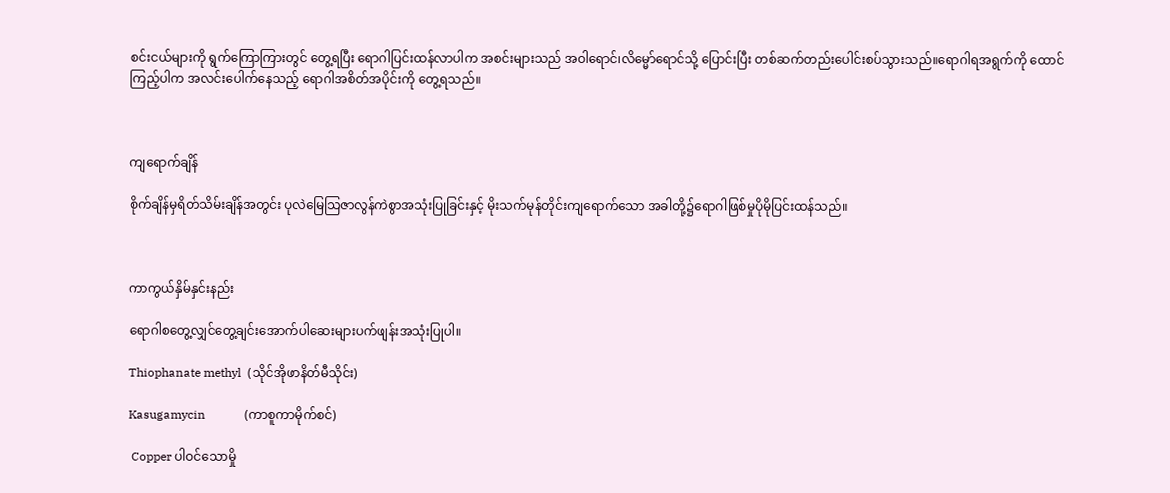စင်းငယ်များကို ရွက်ကြောကြားတွင် တွေ့ရပြီး ရောဂါပြင်းထန်လာပါက အစင်းများသည် အဝါရောင်၊လိမ္မော်ရောင်သို့ ပြောင်းပြီး တစ်ဆက်တည်းပေါင်းစပ်သွားသည်။ရောဂါရအရွက်ကို ထောင်ကြည့်ပါက အလင်းပေါက်နေသည့် ရောဂါအစိတ်အပိုင်းကို တွေ့ရသည်။



ကျရောက်ချိန်

စိုက်ချိန်မှရိတ်သိမ်းချိန်အတွင်း ပုလဲမြေသြဇာလွန်ကဲစွာအသုံးပြုခြင်းနှင့် မိုးသက်မုန်တိုင်းကျရောက်သော အခါတို့၌ရောဂါဖြစ်မှုပိုမိုပြင်းထန်သည်။



ကာကွယ်နှိမ်နှင်းနည်း

ရောဂါစတွေ့လျှင်တွေ့ချင်းအောက်ပါဆေးများပက်ဖျန်းအသုံးပြုပါ။

Thiophanate methyl  (သိုင်အိုဖာနိတ်မီသိုင်း)

Kasugamycin             (ကာစူကာမိုက်စင်)

 Copper ပါဝင်သောမှို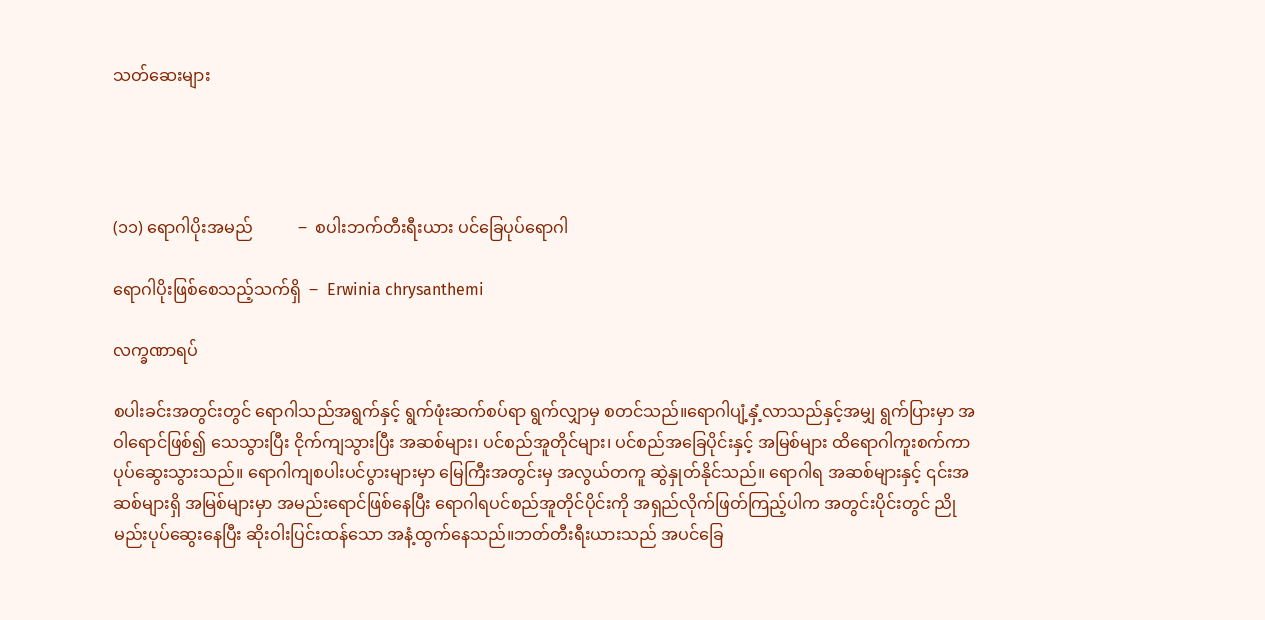သတ်ဆေးများ




(၁၁) ရောဂါပိုးအမည်           ‒  စပါးဘက်တီးရီးယား ပင်ခြေပုပ်ရောဂါ

ရောဂါပိုးဖြစ်စေသည့်သက်ရှိ  ‒  Erwinia chrysanthemi

လက္ခဏာရပ်

စပါးခင်းအတွင်းတွင် ရောဂါသည်အရွက်နှင့် ရွက်ဖုံးဆက်စပ်ရာ ရွက်လျှာမှ စတင်သည်။ရောဂါပျံ့နှံ့လာသည်နှင့်အမျှ ရွက်ပြားမှာ အဝါရောင်ဖြစ်၍ သေသွားပြီး ငိုက်ကျသွားပြီး အဆစ်များ၊ ပင်စည်အူတိုင်များ၊ ပင်စည်အခြေပိုင်းနှင့် အမြစ်များ ထိရောဂါကူးစက်ကာ ပုပ်ဆွေးသွားသည်။ ရောဂါကျစပါးပင်ပွားများမှာ မြေကြီးအတွင်းမှ အလွယ်တကူ ဆွဲနှုတ်နိုင်သည်။ ရောဂါရ အဆစ်များနှင့် ၎င်းအဆစ်များရှိ အမြစ်များမှာ အမည်းရောင်ဖြစ်နေပြီး ရောဂါရပင်စည်အူတိုင်ပိုင်းကို အရှည်လိုက်ဖြတ်ကြည့်ပါက အတွင်းပိုင်းတွင် ညိုမည်းပုပ်ဆွေးနေပြီး ဆိုးဝါးပြင်းထန်သော အနံ့ထွက်နေသည်။ဘတ်တီးရီးယားသည် အပင်ခြေ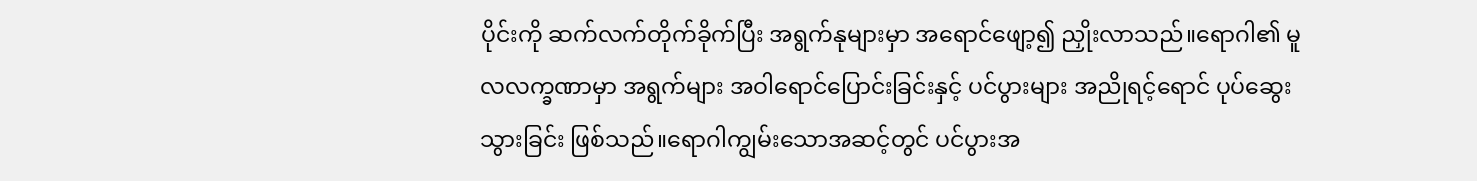ပိုင်းကို ဆက်လက်တိုက်ခိုက်ပြီး အရွက်နုများမှာ အရောင်ဖျော့၍ ညှိုးလာသည်။ရောဂါ၏ မူလလက္ခဏာမှာ အရွက်များ အဝါရောင်ပြောင်းခြင်းနှင့် ပင်ပွားများ အညိုရင့်ရောင် ပုပ်ဆွေးသွားခြင်း ဖြစ်သည်။ရောဂါကျွမ်းသောအဆင့်တွင် ပင်ပွားအ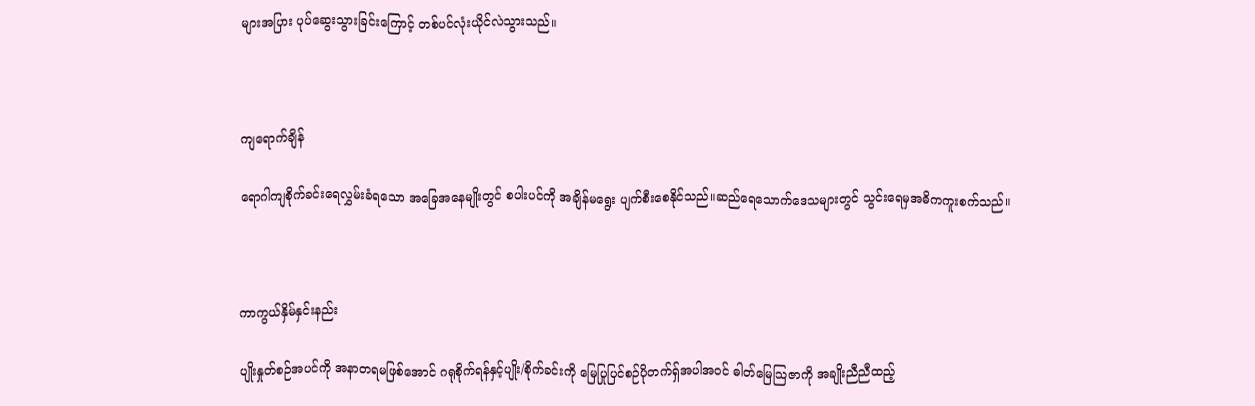များအပြား ပုပ်ဆွေးသွားခြင်းကြောင့် တစ်ပင်လုံးယိုင်လဲသွားသည်။



ကျရောက်ချိန်

ရောဂါကျစိုက်ခင်းရေလွှမ်းခံရသော အခြေအနေမျိုးတွင် စပါးပင်ကို အချိန်မရွေး ပျက်စီးစေနိုင်သည်။ဆည်ရေသောက်ဒေသများတွင် သွင်းရေမှအဓိကကူးစက်သည်။



ကာကွယ်နှိမ်နှင်းနည်း

ပျိုးနှုတ်စဉ်အပင်ကို အနာတရမဖြစ်အောင် ဂရုစိုက်ရန်နှင့်ပျိုး/စိုက်ခင်းကို မြေပြုပြင်စဉ်ပိုတက်ရှ်အပါအဝင် ဓါတ်မြေသြဇာကို အချိုးညီညီထည့်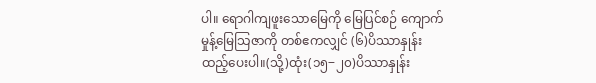ပါ။ ရောဂါကျဖူးသောမြေကို မြေပြင်စဉ် ကျောက်မှုန့်မြေသြဇာကို တစ်ဧကလျှင် (၆)ပိဿာနှုန်း ထည့်ပေးပါ။(သို့)ထုံး(၁၅‒၂၀)ပိဿာနှုန်း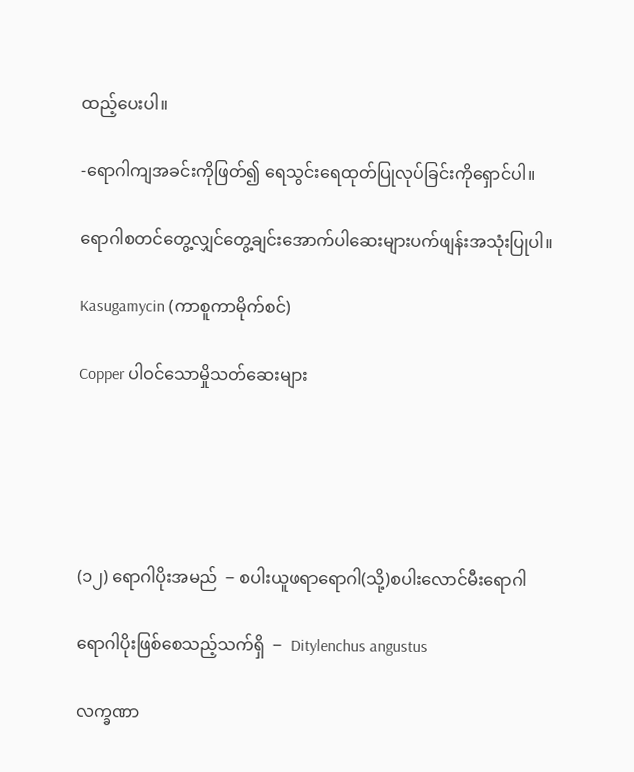ထည့်ပေးပါ။

-ရောဂါကျအခင်းကိုဖြတ်၍ ရေသွင်းရေထုတ်ပြုလုပ်ခြင်းကိုရှောင်ပါ။

ရောဂါစတင်တွေ့လျှင်တွေ့ချင်းအောက်ပါဆေးများပက်ဖျန်းအသုံးပြုပါ။

Kasugamycin (ကာစူကာမိုက်စင်)

Copper ပါဝင်သောမှိုသတ်ဆေးများ





(၁၂) ရောဂါပိုးအမည်  ‒ စပါးယူဖရာရောဂါ(သို့)စပါးလောင်မီးရောဂါ

ရောဂါပိုးဖြစ်စေသည့်သက်ရှိ  ‒  Ditylenchus angustus

လက္ခဏာ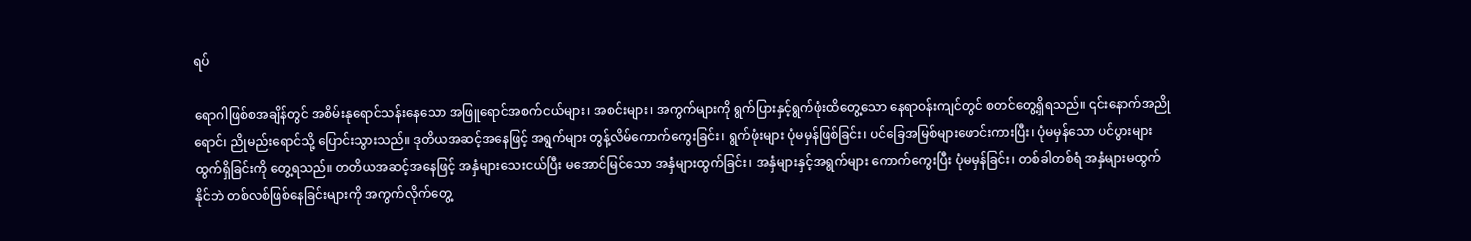ရပ်

ရောဂါဖြစ်စအချိန်တွင် အစိမ်းနုရောင်သန်းနေသော အဖြူရောင်အစက်ငယ်များ၊ အစင်းများ၊ အကွက်များကို ရွက်ပြားနှင့်ရွက်ဖုံးထိတွေ့သော နေရာဝန်းကျင်တွင် စတင်တွေ့ရှိရသည်။ ၎င်းနောက်အညိုရောင်၊ ညိုမည်းရောင်သို့ ပြောင်းသွားသည်။ ဒုတိယအဆင့်အနေဖြင့် အရွက်များ တွန့်လိမ်ကောက်ကွေးခြင်း၊ ရွက်ဖုံးများ ပုံမမှန်ဖြစ်ခြင်း၊ ပင်ခြေအမြစ်များဖောင်းကားပြီး၊ ပုံမမှန်သော ပင်ပွားများ ထွက်ရှိခြင်းကို တွေ့ရသည်။ တတိယအဆင့်အနေဖြင့် အနှံများသေးငယ်ပြီး မအောင်မြင်သော အနှံများထွက်ခြင်း၊ အနှံများနှင့်အရွက်များ ကောက်ကွေးပြီး ပုံမမှန်ခြင်း၊ တစ်ခါတစ်ရံ အနှံများမထွက်နိုင်ဘဲ တစ်လစ်ဖြစ်နေခြင်းများကို အကွက်လိုက်တွေ့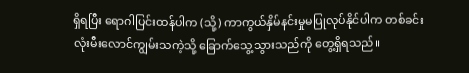ရှိရပြီး ရောဂါပြင်းထန်ပါက (သို့) ကာကွယ်နှိမ်နင်းမှုမပြုလုပ်နိုင်ပါက တစ်ခင်းလုံးမီးလောင်ကျွမ်းသကဲ့သို့ ခြောက်သွေ့သွားသည်ကို တွေ့ရှိရသည်။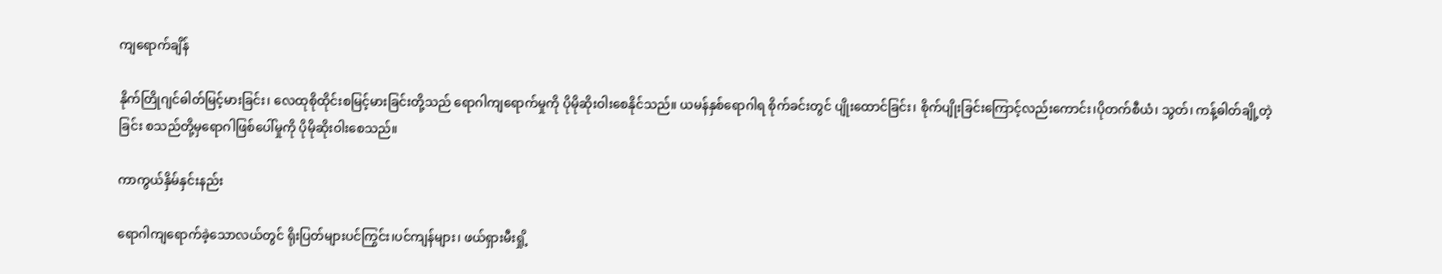ကျရောက်ချိန်

နိုက်တြိုဂျင်ဓါတ်မြင့်မားခြင်း၊ လေထုစိုထိုင်းစမြင့်မားခြင်းတို့သည် ရောဂါကျရောက်မှုကို ပိုမိုဆိုးဝါးစေနိုင်သည်။ ယမန်နှစ်ရောဂါရ စိုက်ခင်းတွင် ပျိုးထောင်ခြင်း၊ စိုက်ပျိုးခြင်းကြောင့်လည်းကောင်း၊ပိုတက်စီယံ၊ သွတ်၊ ကန့်ဓါတ်ချို့တဲ့ခြင်း စသည်တို့မှရောဂါဖြစ်ပေါ်မှုကို ပိုမိုဆိုးဝါးစေသည်။

ကာကွယ်နှိမ်နှင်းနည်း

ရောဂါကျရောက်ခဲ့သောလယ်တွင် ရိုးပြတ်များပင်ကြွင်း၊ပင်ကျန်များ၊ ဖယ်ရှားမီးရှို့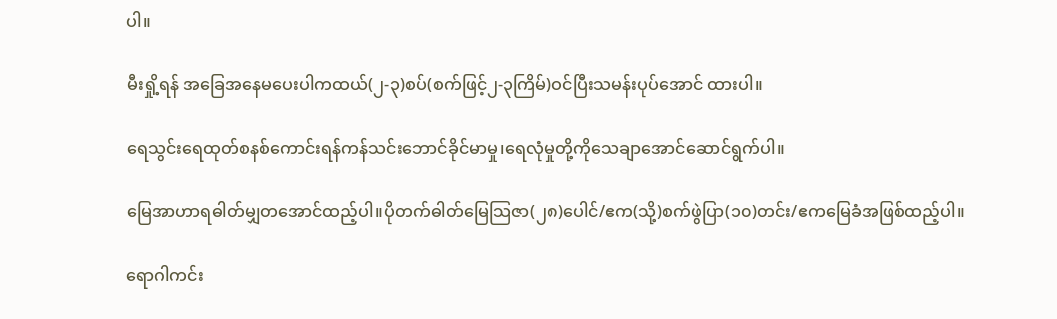ပါ။

မီးရှို့ရန် အခြေအနေမပေးပါကထယ်(၂-၃)စပ်(စက်ဖြင့်၂-၃ကြိမ်)ဝင်ပြီးသမန်းပုပ်အောင် ထားပါ။

ရေသွင်းရေထုတ်စနစ်ကောင်းရန်ကန်သင်းဘောင်ခိုင်မာမှု၊ရေလုံမှုတို့ကိုသေချာအောင်ဆောင်ရွက်ပါ။

မြေအာဟာရဓါတ်မျှတအောင်ထည့်ပါ။ပိုတက်ဓါတ်မြေသြဇာ(၂၈)ပေါင်/ဧက(သို့)စက်ဖွဲပြာ(၁၀)တင်း/ဧကမြေခံအဖြစ်ထည့်ပါ။

ရောဂါကင်း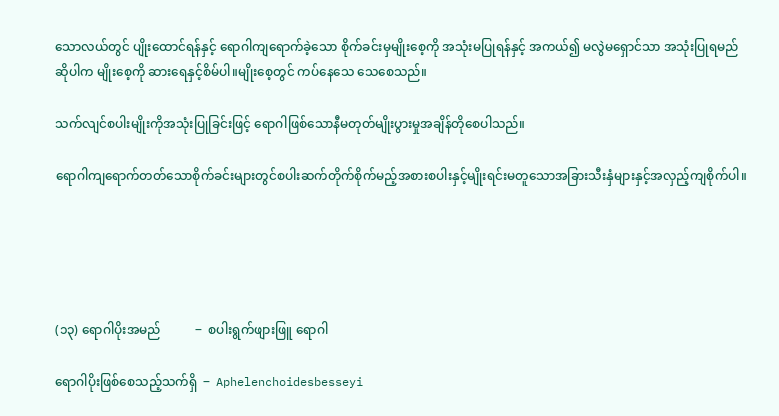သောလယ်တွင် ပျိုးထောင်ရန်နှင့် ရောဂါကျရောက်ခဲ့သော စိုက်ခင်းမှမျိုးစေ့ကို အသုံးမပြုရန်နှင့် အကယ်၍ မလွဲမရှောင်သာ အသုံးပြုရမည်ဆိုပါက မျိုးစေ့ကို ဆားရေနှင့်စိမ်ပါ။မျိုးစေ့တွင် ကပ်နေသေ သေစေသည်။

သက်လျင်စပါးမျိုးကိုအသုံးပြုခြင်းဖြင့် ရောဂါဖြစ်သောနီမတုတ်မျိုးပွားမှုအချိန်တိုစေပါသည်။

ရောဂါကျရောက်တတ်သောစိုက်ခင်းများတွင်စပါးဆက်တိုက်စိုက်မည့်အစားစပါးနှင့်မျိုးရင်းမတူသောအခြားသီးနှံများနှင့်အလှည့်ကျစိုက်ပါ။





(၁၃) ရောဂါပိုးအမည်           ‒  စပါးရွက်ဖျားဖြူ ရောဂါ

ရောဂါပိုးဖြစ်စေသည့်သက်ရှိ  ‒  Aphelenchoidesbesseyi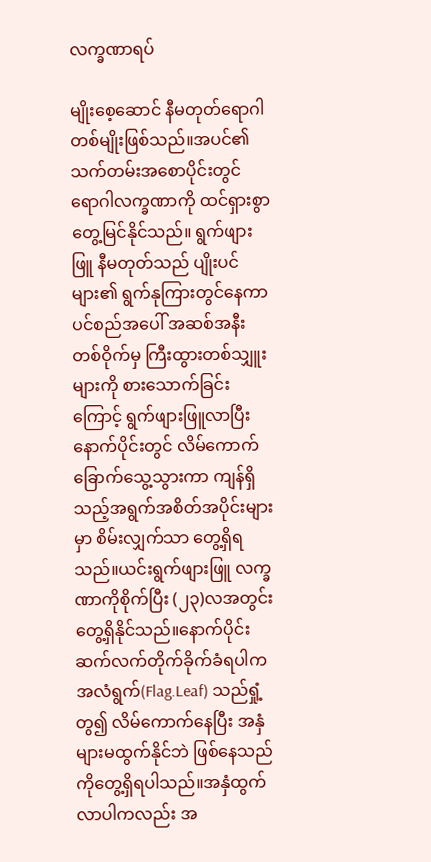လက္ခဏာရပ်

မျိုးစေ့ဆောင် နီမတုတ်ရောဂါတစ်မျိုးဖြစ်သည်။အပင်၏ သက်တမ်းအစောပိုင်းတွင် ရောဂါလက္ခဏာကို ထင်ရှားစွာတွေ့မြင်နိုင်သည်။ ရွက်ဖျားဖြူ နီမတုတ်သည် ပျိုးပင်များ၏ ရွက်နုကြားတွင်နေကာ ပင်စည်အပေါ် အဆစ်အနီးတစ်ဝိုက်မှ ကြီးထွားတစ်သျှူးများကို စားသောက်ခြင်းကြောင့် ရွက်ဖျားဖြူလာပြီး နောက်ပိုင်းတွင် လိမ်ကောက်ခြောက်သွေ့သွားကာ ကျန်ရှိသည့်အရွက်အစိတ်အပိုင်းများမှာ စိမ်းလျှက်သာ တွေ့ရှိရသည်။ယင်းရွက်ဖျားဖြူ လက္ခဏာကိုစိုက်ပြီး (၂၃)လအတွင်း တွေ့ရှိနိုင်သည်။နောက်ပိုင်း ဆက်လက်တိုက်ခိုက်ခံရပါက အလံရွက်(Flag.Leaf) သည်ရှုံ့တွ၍ လိမ်ကောက်နေပြီး အနှံများမထွက်နိုင်ဘဲ ဖြစ်နေသည်ကိုတွေ့ရှိရပါသည်။အနှံထွက်လာပါကလည်း အ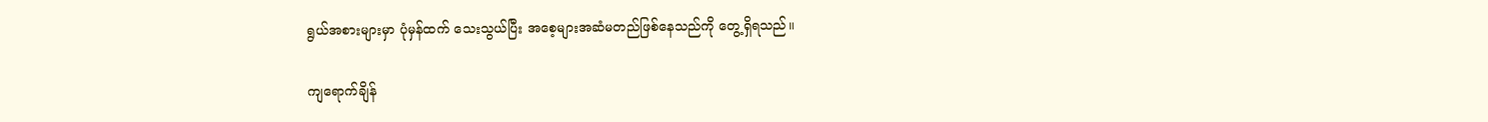ရွယ်အစားများမှာ ပုံမှန်ထက် သေးသွယ်ပြီး အစေ့များအဆံမတည်ဖြစ်နေသည်ကို တွေ့ရှိရသည်။

ကျရောက်ချိန်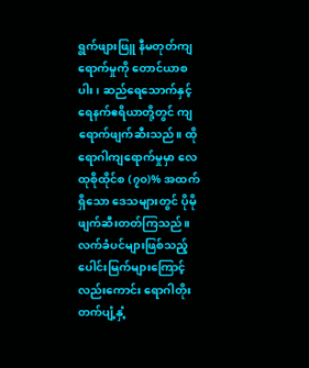ရွက်ဖျားဖြူ နီမတုတ်ကျရောက်မှုကို တောင်ယာစပါး၊ ဆည်ရေသောက်နှင့် ရေနက်ဧရိယာတို့တွင် ကျရောက်ဖျက်ဆီးသည်။ ထိုရောဂါကျရောက်မှုမှာ လေထုစိုထိုင်စ (၇၀)% အထက်ရှိသော ဒေသများတွင် ပိုမိုဖျက်ဆီးတတ်ကြသည်။ လက်ခံပင်များဖြစ်သည့် ပေါင်းမြက်များကြောင့်လည်းကောင်း ရောဂါတိုးတက်ပျံ့နှံ့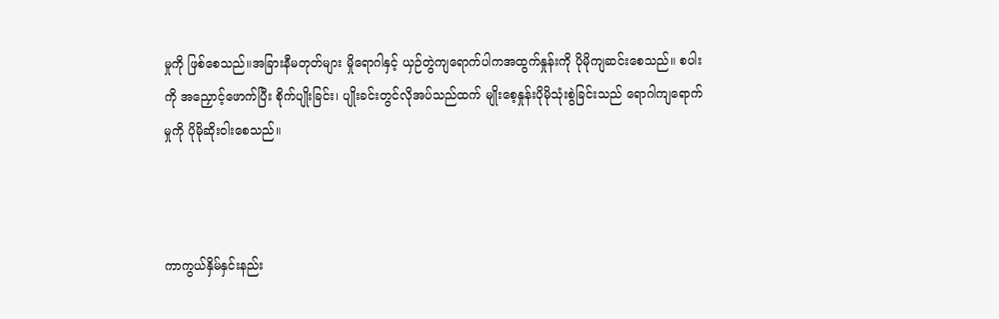မှုကို ဖြစ်စေသည်။အခြားနီမတုတ်များ မှိုရောဂါနှင့် ယှဉ်တွဲကျရောက်ပါကအထွက်နှုန်းကို ပိုမိုကျဆင်းစေသည်။ စပါးကို အညှောင့်ဖောက်ပြီး စိုက်ပျိုးခြင်း၊ ပျိုးခင်းတွင်လိုအပ်သည်ထက် မျိုးစေ့နှုန်းပိုမိုသုံးစွဲခြင်းသည် ရောဂါကျရောက်မှုကို ပိုမိုဆိုးဝါးစေသည်။



ကာကွယ်နှိမ်နှင်းနည်း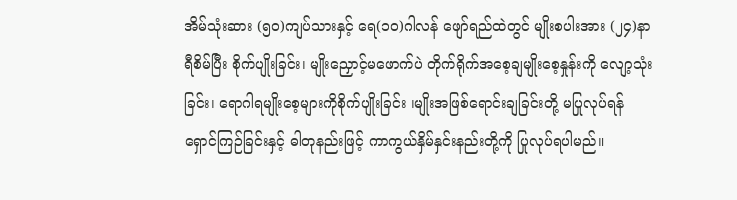အိမ်သုံးဆား (၅၀)ကျပ်သားနှင့် ရေ(၁၀)ဂါလန် ဖျော်ရည်ထဲတွင် မျိုးစပါးအား (၂၄)နာရီစိမ်ပြီး စိုက်ပျိုးခြင်း၊ မျိုးညှောင့်မဖောက်ပဲ တိုက်ရိုက်အစေ့ချမျိုးစေ့နှုန်းကို လျော့သုံးခြင်း၊ ရောဂါရမျိုးစေ့များကိုစိုက်ပျိုးခြင်း ၊မျိုးအဖြစ်ရောင်းချခြင်းတို့ မပြုလုပ်ရန် ရှောင်ကြဉ်ခြင်းနှင့် ဓါတုနည်းဖြင့် ကာကွယ်နှိမ်နှင်းနည်းတို့ကို ပြုလုပ်ရပါမည်။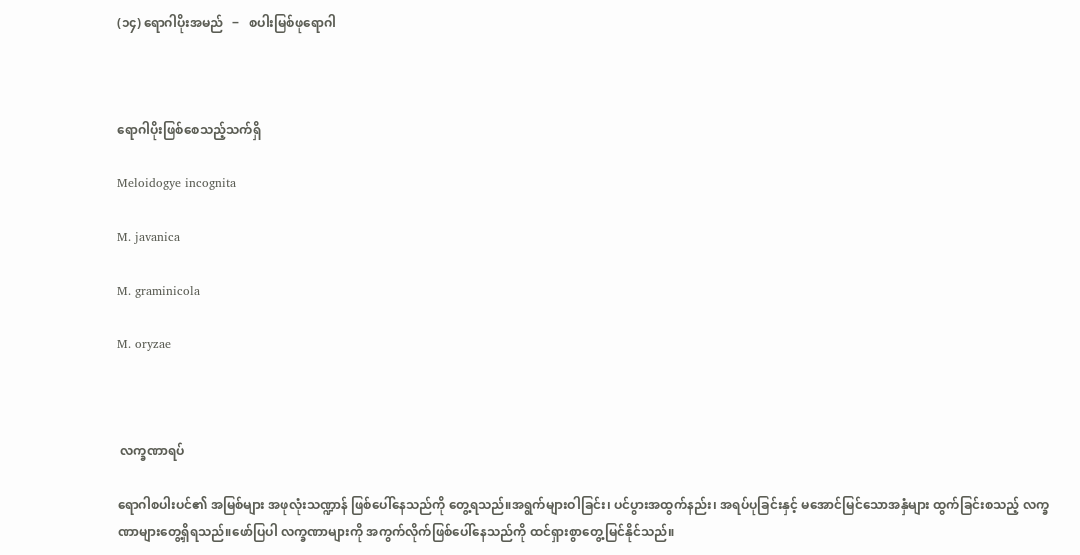(၁၄) ရောဂါပိုးအမည်   ‒   စပါးမြစ်ဖုရောဂါ



ရောဂါပိုးဖြစ်စေသည့်သက်ရှိ

Meloidogye incognita

M. javanica

M. graminicola

M. oryzae



 လက္ခဏာရပ်

ရောဂါစပါးပင်၏ အမြစ်များ အဖုလုံးသဏ္ဍာန် ဖြစ်ပေါ်နေသည်ကို တွေ့ရသည်။အရွက်များဝါခြင်း၊ ပင်ပွားအထွက်နည်း၊ အရပ်ပုခြင်းနှင့် မအောင်မြင်သောအနှံများ ထွက်ခြင်းစသည့် လက္ခဏာများတွေ့ရှိရသည်။ဖော်ပြပါ လက္ခဏာများကို အကွက်လိုက်ဖြစ်ပေါ်နေသည်ကို ထင်ရှားစွာတွေ့မြင်နိုင်သည်။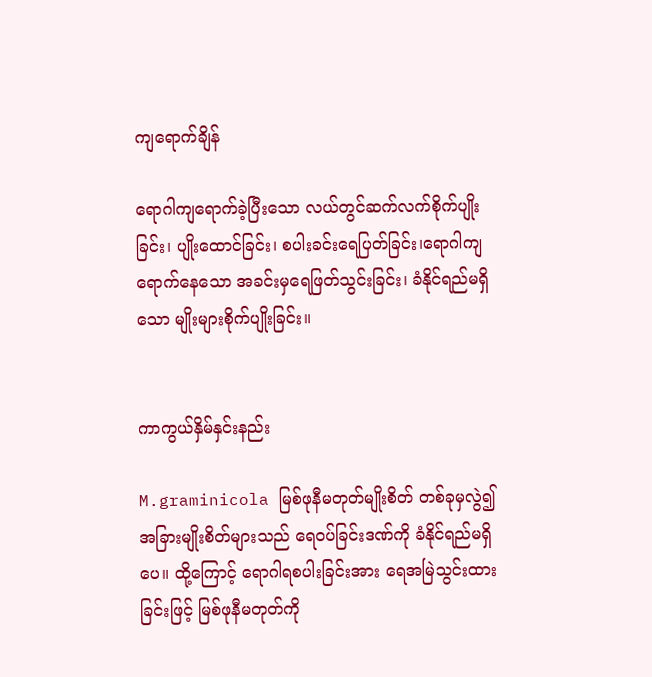ကျရောက်ချိန်

ရောဂါကျရောက်ခဲ့ပြီးသော လယ်တွင်ဆက်လက်စိုက်ပျိုးခြင်း၊ ပျိုးထောင်ခြင်း၊ စပါးခင်းရေပြတ်ခြင်း၊ရောဂါကျရောက်နေသော အခင်းမှရေဖြတ်သွင်းခြင်း၊ ခံနိုင်ရည်မရှိသော မျိုးများစိုက်ပျိုးခြင်း။


ကာကွယ်နှိမ်နှင်းနည်း

M.graminicola မြစ်ဖုနီမတုတ်မျိုးစိတ် တစ်ခုမှလွဲ၍ အခြားမျိုးစိတ်များသည် ရေဝပ်ခြင်းဒဏ်ကို ခံနိုင်ရည်မရှိပေ။ ထို့ကြောင့် ရောဂါရစပါးခြင်းအား ရေအမြဲသွင်းထားခြင်းဖြင့် မြစ်ဖုနီမတုတ်ကို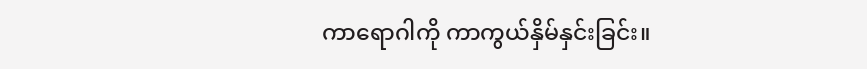ကာရောဂါကို ကာကွယ်နှိမ်နှင်းခြင်း။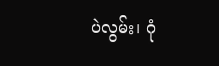ပဲလွမ်း၊ ဂုံ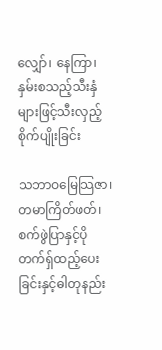လျှော်၊ နေကြာ၊ နှမ်းစသည့်သီးနှံများဖြင့်သီးလှည့် စိုက်ပျိုးခြင်း

သဘာဝမြေသြဇာ၊တမာကြိတ်ဖတ်၊စက်ဖွဲပြာနှင့်ပိုတက်ရှ်ထည့်ပေးခြင်းနှင့်ဓါတုနည်း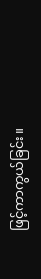ဖြင့်ကာကွယ်ခြင်း။